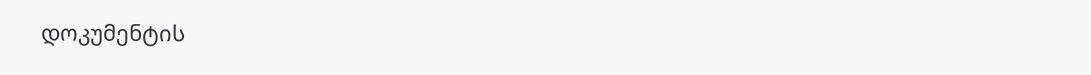დოკუმენტის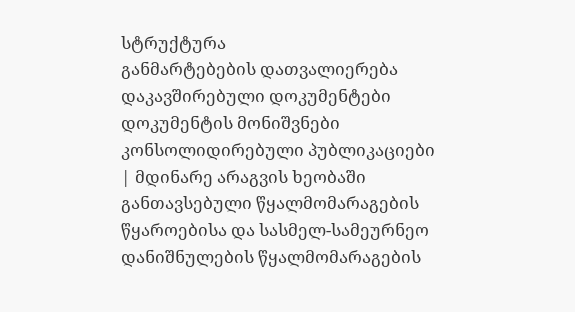სტრუქტურა
განმარტებების დათვალიერება
დაკავშირებული დოკუმენტები
დოკუმენტის მონიშვნები
კონსოლიდირებული პუბლიკაციები
| მდინარე არაგვის ხეობაში განთავსებული წყალმომარაგების წყაროებისა და სასმელ-სამეურნეო დანიშნულების წყალმომარაგების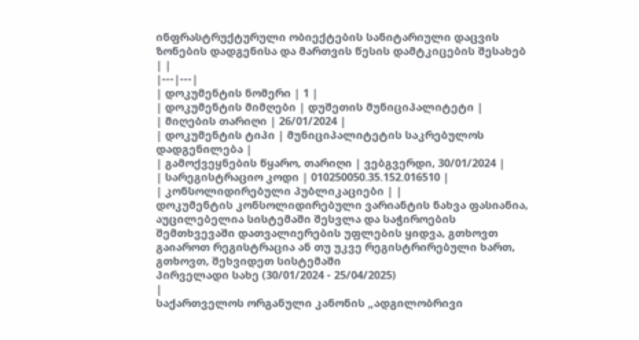ინფრასტრუქტურული ობიექტების სანიტარიული დაცვის ზონების დადგენისა და მართვის წესის დამტკიცების შესახებ | |
|---|---|
| დოკუმენტის ნომერი | 1 |
| დოკუმენტის მიმღები | დუშეთის მუნიციპალიტეტი |
| მიღების თარიღი | 26/01/2024 |
| დოკუმენტის ტიპი | მუნიციპალიტეტის საკრებულოს დადგენილება |
| გამოქვეყნების წყარო, თარიღი | ვებგვერდი, 30/01/2024 |
| სარეგისტრაციო კოდი | 010250050.35.152.016510 |
| კონსოლიდირებული პუბლიკაციები | |
დოკუმენტის კონსოლიდირებული ვარიანტის ნახვა ფასიანია, აუცილებელია სისტემაში შესვლა და საჭიროების შემთხვევაში დათვალიერების უფლების ყიდვა, გთხოვთ გაიაროთ რეგისტრაცია ან თუ უკვე რეგისტრირებული ხართ, გთხოვთ, შეხვიდეთ სისტემაში
პირველადი სახე (30/01/2024 - 25/04/2025)
|
საქართველოს ორგანული კანონის „ადგილობრივი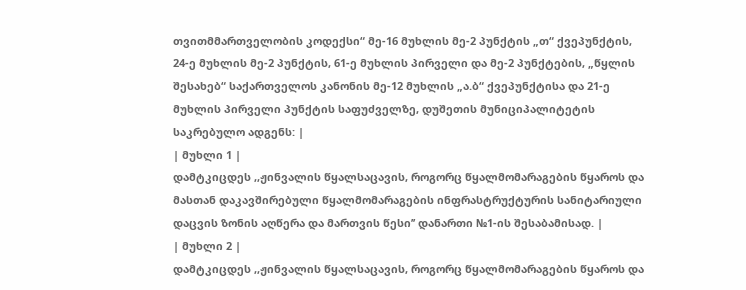თვითმმართველობის კოდექსი“ მე-16 მუხლის მე-2 პუნქტის „თ“ ქვეპუნქტის, 24-ე მუხლის მე-2 პუნქტის, 61-ე მუხლის პირველი და მე-2 პუნქტების, „წყლის შესახებ“ საქართველოს კანონის მე-12 მუხლის „ა.ბ“ ქვეპუნქტისა და 21-ე მუხლის პირველი პუნქტის საფუძველზე, დუშეთის მუნიციპალიტეტის საკრებულო ადგენს: |
| მუხლი 1 |
დამტკიცდეს ,,ჟინვალის წყალსაცავის, როგორც წყალმომარაგების წყაროს და მასთან დაკავშირებული წყალმომარაგების ინფრასტრუქტურის სანიტარიული დაცვის ზონის აღწერა და მართვის წესი’’ დანართი №1-ის შესაბამისად. |
| მუხლი 2 |
დამტკიცდეს ,,ჟინვალის წყალსაცავის, როგორც წყალმომარაგების წყაროს და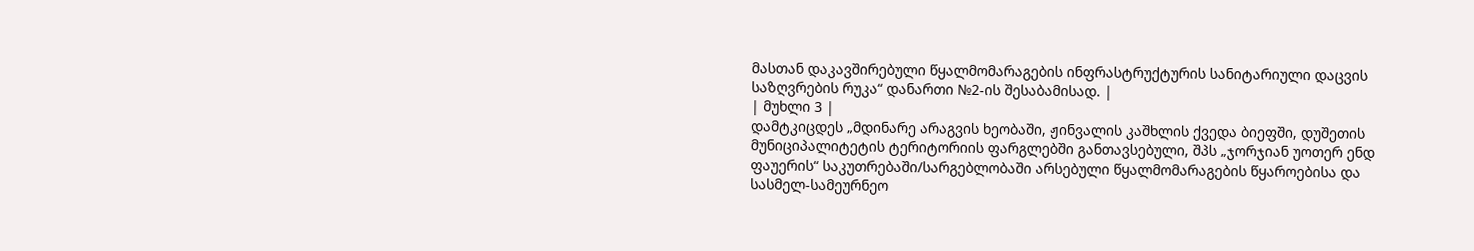მასთან დაკავშირებული წყალმომარაგების ინფრასტრუქტურის სანიტარიული დაცვის საზღვრების რუკა“ დანართი №2-ის შესაბამისად. |
| მუხლი 3 |
დამტკიცდეს „მდინარე არაგვის ხეობაში, ჟინვალის კაშხლის ქვედა ბიეფში, დუშეთის მუნიციპალიტეტის ტერიტორიის ფარგლებში განთავსებული, შპს „ჯორჯიან უოთერ ენდ ფაუერის“ საკუთრებაში/სარგებლობაში არსებული წყალმომარაგების წყაროებისა და სასმელ-სამეურნეო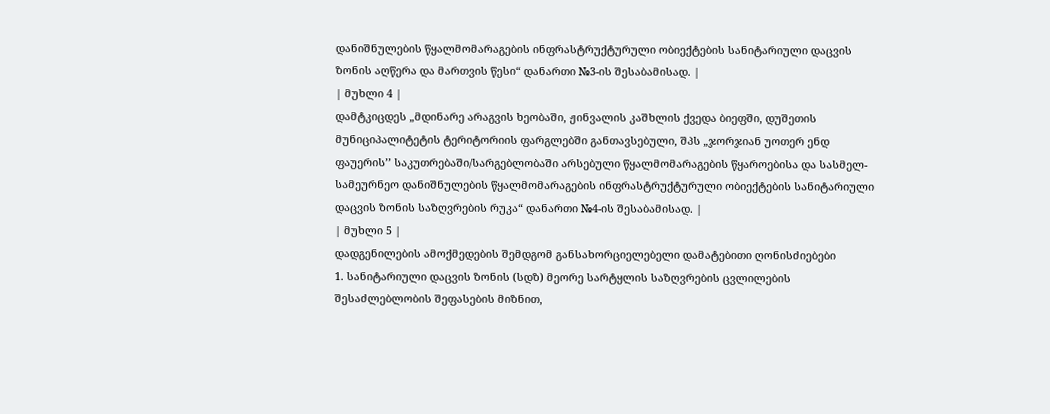დანიშნულების წყალმომარაგების ინფრასტრუქტურული ობიექტების სანიტარიული დაცვის ზონის აღწერა და მართვის წესი“ დანართი №3-ის შესაბამისად. |
| მუხლი 4 |
დამტკიცდეს „მდინარე არაგვის ხეობაში, ჟინვალის კაშხლის ქვედა ბიეფში, დუშეთის მუნიციპალიტეტის ტერიტორიის ფარგლებში განთავსებული, შპს „ჯორჯიან უოთერ ენდ ფაუერის’’ საკუთრებაში/სარგებლობაში არსებული წყალმომარაგების წყაროებისა და სასმელ-სამეურნეო დანიშნულების წყალმომარაგების ინფრასტრუქტურული ობიექტების სანიტარიული დაცვის ზონის საზღვრების რუკა“ დანართი №4-ის შესაბამისად. |
| მუხლი 5 |
დადგენილების ამოქმედების შემდგომ განსახორციელებელი დამატებითი ღონისძიებები
1. სანიტარიული დაცვის ზონის (სდზ) მეორე სარტყლის საზღვრების ცვლილების შესაძლებლობის შეფასების მიზნით,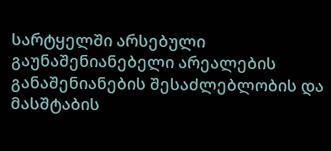სარტყელში არსებული გაუნაშენიანებელი არეალების განაშენიანების შესაძლებლობის და მასშტაბის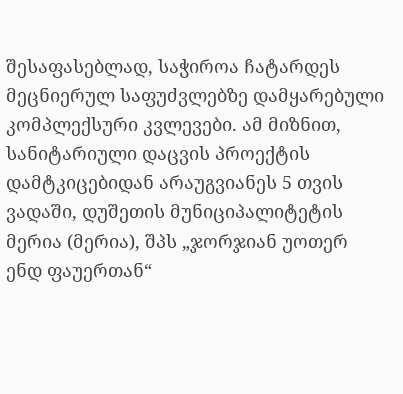შესაფასებლად, საჭიროა ჩატარდეს მეცნიერულ საფუძვლებზე დამყარებული კომპლექსური კვლევები. ამ მიზნით, სანიტარიული დაცვის პროექტის დამტკიცებიდან არაუგვიანეს 5 თვის ვადაში, დუშეთის მუნიციპალიტეტის მერია (მერია), შპს „ჯორჯიან უოთერ ენდ ფაუერთან“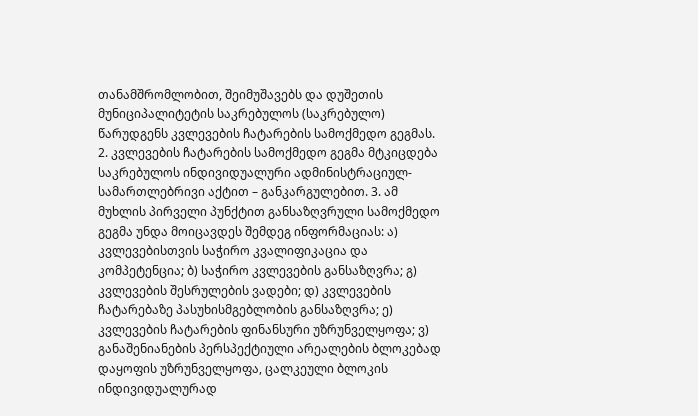თანამშრომლობით, შეიმუშავებს და დუშეთის მუნიციპალიტეტის საკრებულოს (საკრებულო) წარუდგენს კვლევების ჩატარების სამოქმედო გეგმას. 2. კვლევების ჩატარების სამოქმედო გეგმა მტკიცდება საკრებულოს ინდივიდუალური ადმინისტრაციულ-სამართლებრივი აქტით – განკარგულებით. 3. ამ მუხლის პირველი პუნქტით განსაზღვრული სამოქმედო გეგმა უნდა მოიცავდეს შემდეგ ინფორმაციას: ა) კვლევებისთვის საჭირო კვალიფიკაცია და კომპეტენცია; ბ) საჭირო კვლევების განსაზღვრა; გ) კვლევების შესრულების ვადები; დ) კვლევების ჩატარებაზე პასუხისმგებლობის განსაზღვრა; ე) კვლევების ჩატარების ფინანსური უზრუნველყოფა; ვ) განაშენიანების პერსპექტიული არეალების ბლოკებად დაყოფის უზრუნველყოფა, ცალკეული ბლოკის ინდივიდუალურად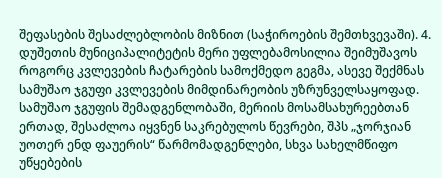შეფასების შესაძლებლობის მიზნით (საჭიროების შემთხვევაში). 4. დუშეთის მუნიციპალიტეტის მერი უფლებამოსილია შეიმუშავოს როგორც კვლევების ჩატარების სამოქმედო გეგმა, ასევე შექმნას სამუშაო ჯგუფი კვლევების მიმდინარეობის უზრუნველსაყოფად. სამუშაო ჯგუფის შემადგენლობაში, მერიის მოსამსახურეებთან ერთად, შესაძლოა იყვნენ საკრებულოს წევრები, შპს „ჯორჯიან უოთერ ენდ ფაუერის“ წარმომადგენლები, სხვა სახელმწიფო უწყებების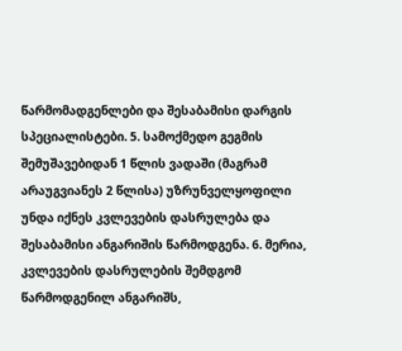წარმომადგენლები და შესაბამისი დარგის სპეციალისტები. 5. სამოქმედო გეგმის შემუშავებიდან 1 წლის ვადაში (მაგრამ არაუგვიანეს 2 წლისა) უზრუნველყოფილი უნდა იქნეს კვლევების დასრულება და შესაბამისი ანგარიშის წარმოდგენა. 6. მერია, კვლევების დასრულების შემდგომ წარმოდგენილ ანგარიშს,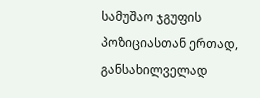სამუშაო ჯგუფის პოზიციასთან ერთად, განსახილველად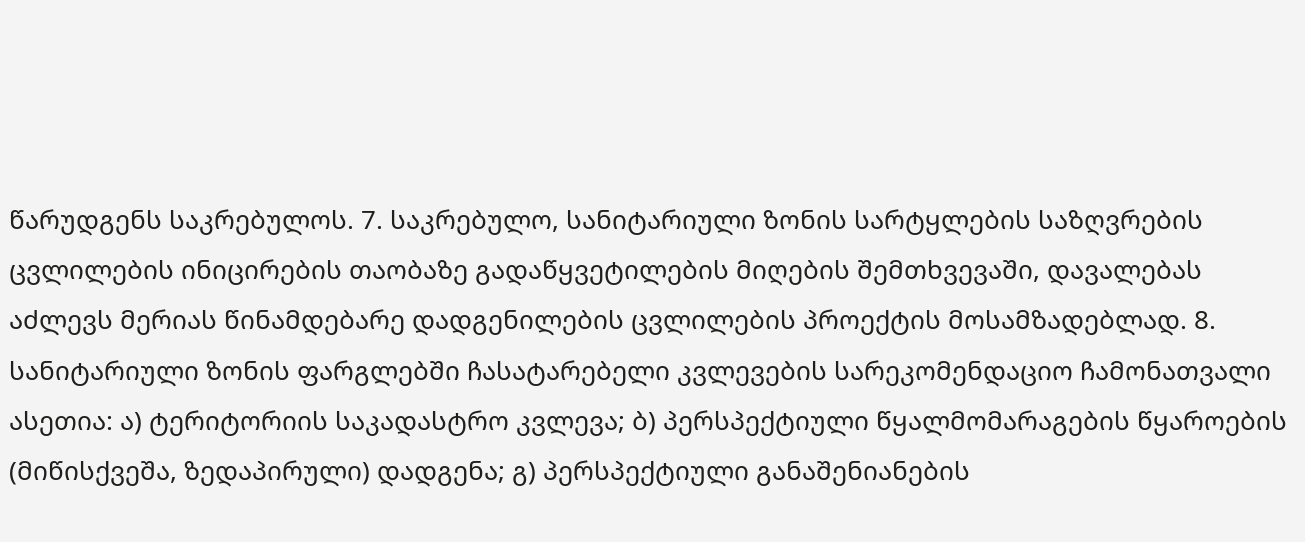წარუდგენს საკრებულოს. 7. საკრებულო, სანიტარიული ზონის სარტყლების საზღვრების ცვლილების ინიცირების თაობაზე გადაწყვეტილების მიღების შემთხვევაში, დავალებას აძლევს მერიას წინამდებარე დადგენილების ცვლილების პროექტის მოსამზადებლად. 8. სანიტარიული ზონის ფარგლებში ჩასატარებელი კვლევების სარეკომენდაციო ჩამონათვალი ასეთია: ა) ტერიტორიის საკადასტრო კვლევა; ბ) პერსპექტიული წყალმომარაგების წყაროების (მიწისქვეშა, ზედაპირული) დადგენა; გ) პერსპექტიული განაშენიანების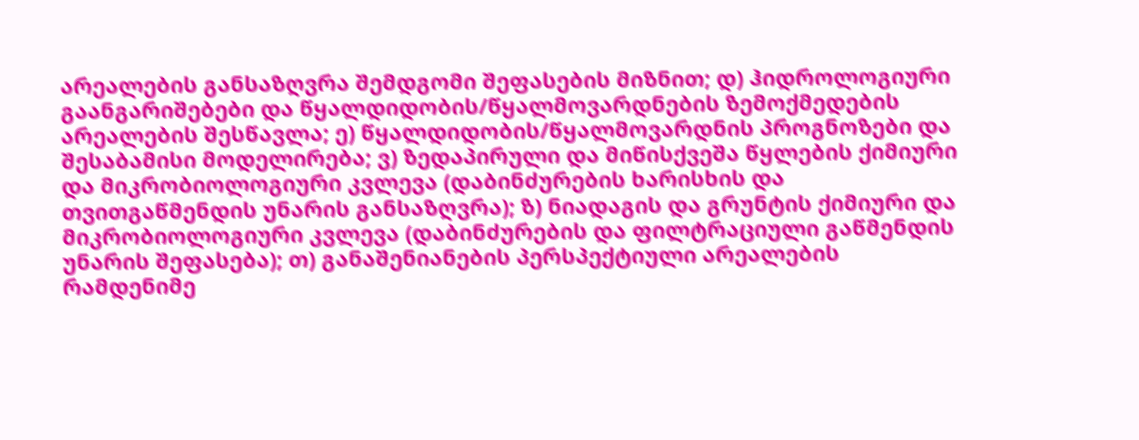არეალების განსაზღვრა შემდგომი შეფასების მიზნით; დ) ჰიდროლოგიური გაანგარიშებები და წყალდიდობის/წყალმოვარდნების ზემოქმედების არეალების შესწავლა; ე) წყალდიდობის/წყალმოვარდნის პროგნოზები და შესაბამისი მოდელირება; ვ) ზედაპირული და მიწისქვეშა წყლების ქიმიური და მიკრობიოლოგიური კვლევა (დაბინძურების ხარისხის და თვითგაწმენდის უნარის განსაზღვრა); ზ) ნიადაგის და გრუნტის ქიმიური და მიკრობიოლოგიური კვლევა (დაბინძურების და ფილტრაციული გაწმენდის უნარის შეფასება); თ) განაშენიანების პერსპექტიული არეალების რამდენიმე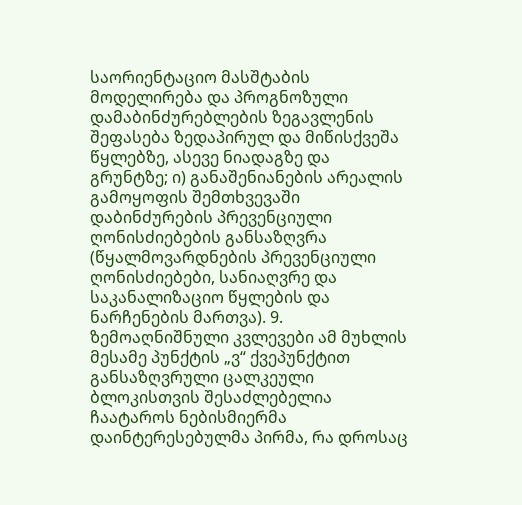საორიენტაციო მასშტაბის მოდელირება და პროგნოზული დამაბინძურებლების ზეგავლენის შეფასება ზედაპირულ და მიწისქვეშა წყლებზე, ასევე ნიადაგზე და გრუნტზე; ი) განაშენიანების არეალის გამოყოფის შემთხვევაში დაბინძურების პრევენციული ღონისძიებების განსაზღვრა (წყალმოვარდნების პრევენციული ღონისძიებები, სანიაღვრე და საკანალიზაციო წყლების და ნარჩენების მართვა). 9. ზემოაღნიშნული კვლევები ამ მუხლის მესამე პუნქტის „ვ“ ქვეპუნქტით განსაზღვრული ცალკეული ბლოკისთვის შესაძლებელია ჩაატაროს ნებისმიერმა დაინტერესებულმა პირმა, რა დროსაც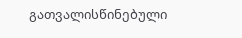გათვალისწინებული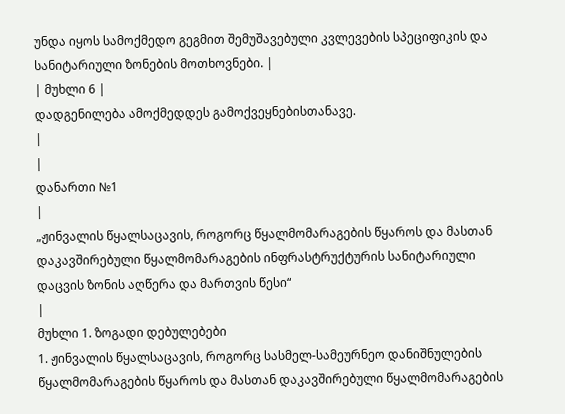უნდა იყოს სამოქმედო გეგმით შემუშავებული კვლევების სპეციფიკის და სანიტარიული ზონების მოთხოვნები. |
| მუხლი 6 |
დადგენილება ამოქმედდეს გამოქვეყნებისთანავე.
|
|
დანართი №1
|
„ჟინვალის წყალსაცავის, როგორც წყალმომარაგების წყაროს და მასთან დაკავშირებული წყალმომარაგების ინფრასტრუქტურის სანიტარიული დაცვის ზონის აღწერა და მართვის წესი“
|
მუხლი 1. ზოგადი დებულებები
1. ჟინვალის წყალსაცავის, როგორც სასმელ-სამეურნეო დანიშნულების წყალმომარაგების წყაროს და მასთან დაკავშირებული წყალმომარაგების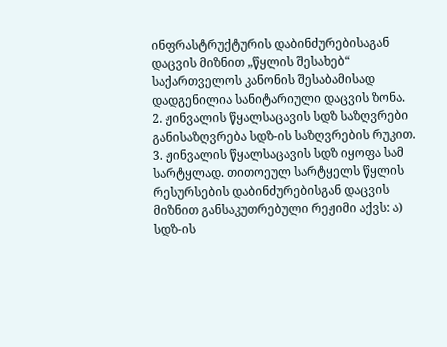ინფრასტრუქტურის დაბინძურებისაგან დაცვის მიზნით „წყლის შესახებ“ საქართველოს კანონის შესაბამისად დადგენილია სანიტარიული დაცვის ზონა. 2. ჟინვალის წყალსაცავის სდზ საზღვრები განისაზღვრება სდზ-ის საზღვრების რუკით. 3. ჟინვალის წყალსაცავის სდზ იყოფა სამ სარტყლად. თითოეულ სარტყელს წყლის რესურსების დაბინძურებისგან დაცვის მიზნით განსაკუთრებული რეჟიმი აქვს: ა) სდზ-ის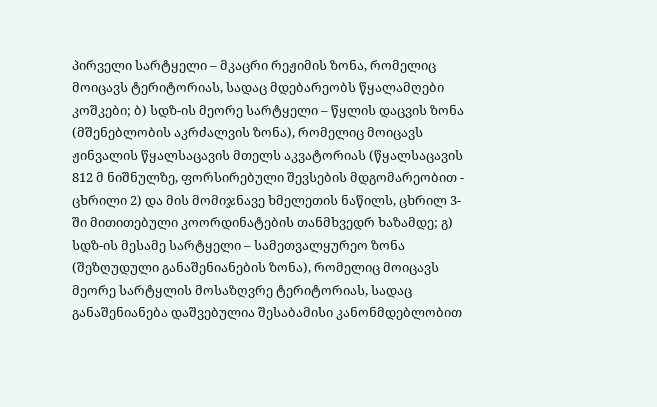პირველი სარტყელი – მკაცრი რეჟიმის ზონა, რომელიც მოიცავს ტერიტორიას, სადაც მდებარეობს წყალამღები კოშკები; ბ) სდზ-ის მეორე სარტყელი – წყლის დაცვის ზონა (მშენებლობის აკრძალვის ზონა), რომელიც მოიცავს ჟინვალის წყალსაცავის მთელს აკვატორიას (წყალსაცავის 812 მ ნიშნულზე, ფორსირებული შევსების მდგომარეობით - ცხრილი 2) და მის მომიჯნავე ხმელეთის ნაწილს, ცხრილ 3-ში მითითებული კოორდინატების თანმხვედრ ხაზამდე; გ) სდზ-ის მესამე სარტყელი – სამეთვალყურეო ზონა (შეზღუდული განაშენიანების ზონა), რომელიც მოიცავს მეორე სარტყლის მოსაზღვრე ტერიტორიას, სადაც განაშენიანება დაშვებულია შესაბამისი კანონმდებლობით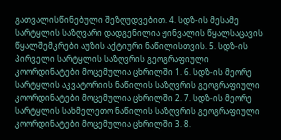გათვალისწინებული შეზღუდვებით. 4. სდზ-ის მესამე სარტყლის საზღვარი დადგენილია ჟინვალის წყალსაცავის წყალშემკრები აუზის აქტიური ნაწილისთვის. 5. სდზ-ის პირველი სარტყლის საზღვრის გეოგრაფიული კოორდინატები მოცემულია ცხრილში 1. 6. სდზ-ის მეორე სარტყლის აკვატორიის ნაწილის საზღვრის გეოგრაფიული კოორდინატები მოცემულია ცხრილში 2. 7. სდზ-ის მეორე სარტყლის სახმელეთო ნაწილის საზღვრის გეოგრაფიული კოორდინატები მოცემულია ცხრილში 3. 8.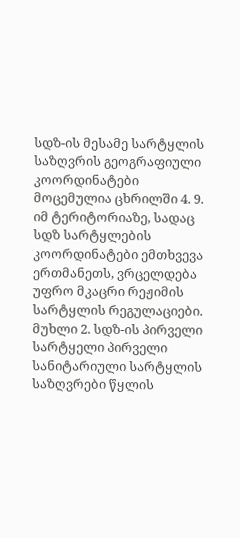სდზ-ის მესამე სარტყლის საზღვრის გეოგრაფიული კოორდინატები მოცემულია ცხრილში 4. 9. იმ ტერიტორიაზე, სადაც სდზ სარტყლების კოორდინატები ემთხვევა ერთმანეთს, ვრცელდება უფრო მკაცრი რეჟიმის სარტყლის რეგულაციები. მუხლი 2. სდზ-ის პირველი სარტყელი პირველი სანიტარიული სარტყლის საზღვრები წყლის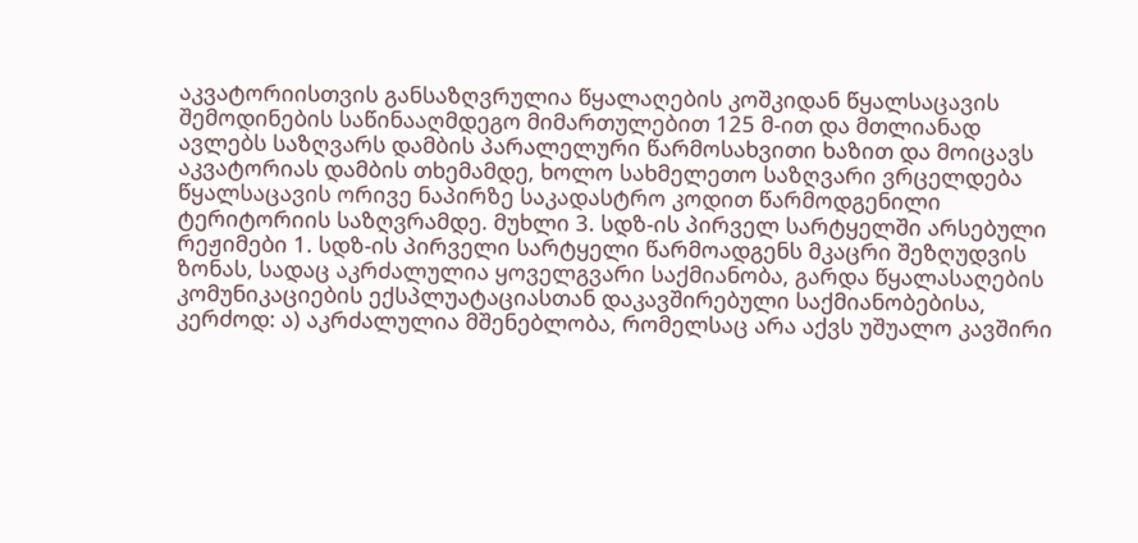აკვატორიისთვის განსაზღვრულია წყალაღების კოშკიდან წყალსაცავის შემოდინების საწინააღმდეგო მიმართულებით 125 მ-ით და მთლიანად ავლებს საზღვარს დამბის პარალელური წარმოსახვითი ხაზით და მოიცავს აკვატორიას დამბის თხემამდე, ხოლო სახმელეთო საზღვარი ვრცელდება წყალსაცავის ორივე ნაპირზე საკადასტრო კოდით წარმოდგენილი ტერიტორიის საზღვრამდე. მუხლი 3. სდზ-ის პირველ სარტყელში არსებული რეჟიმები 1. სდზ-ის პირველი სარტყელი წარმოადგენს მკაცრი შეზღუდვის ზონას, სადაც აკრძალულია ყოველგვარი საქმიანობა, გარდა წყალასაღების კომუნიკაციების ექსპლუატაციასთან დაკავშირებული საქმიანობებისა, კერძოდ: ა) აკრძალულია მშენებლობა, რომელსაც არა აქვს უშუალო კავშირი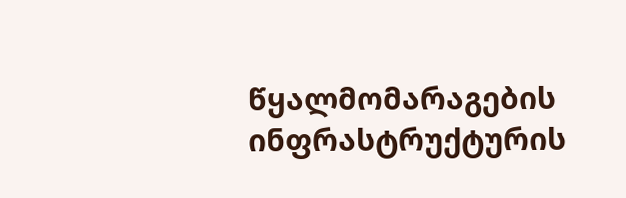წყალმომარაგების ინფრასტრუქტურის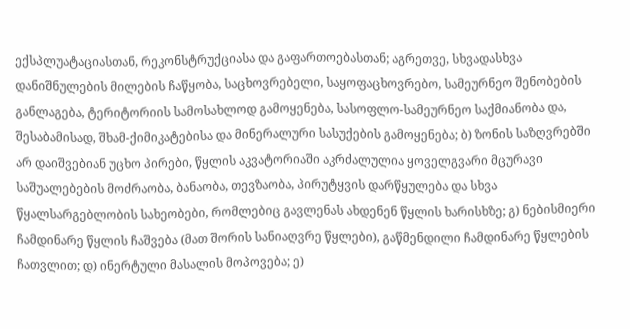ექსპლუატაციასთან, რეკონსტრუქციასა და გაფართოებასთან; აგრეთვე, სხვადასხვა დანიშნულების მილების ჩაწყობა, საცხოვრებელი, საყოფაცხოვრებო, სამეურნეო შენობების განლაგება, ტერიტორიის სამოსახლოდ გამოყენება, სასოფლო-სამეურნეო საქმიანობა და, შესაბამისად, შხამ-ქიმიკატებისა და მინერალური სასუქების გამოყენება; ბ) ზონის საზღვრებში არ დაიშვებიან უცხო პირები, წყლის აკვატორიაში აკრძალულია ყოველგვარი მცურავი საშუალებების მოძრაობა, ბანაობა, თევზაობა, პირუტყვის დარწყულება და სხვა წყალსარგებლობის სახეობები, რომლებიც გავლენას ახდენენ წყლის ხარისხზე; გ) ნებისმიერი ჩამდინარე წყლის ჩაშვება (მათ შორის სანიაღვრე წყლები), გაწმენდილი ჩამდინარე წყლების ჩათვლით; დ) ინერტული მასალის მოპოვება; ე)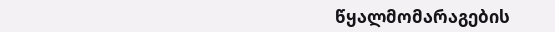წყალმომარაგების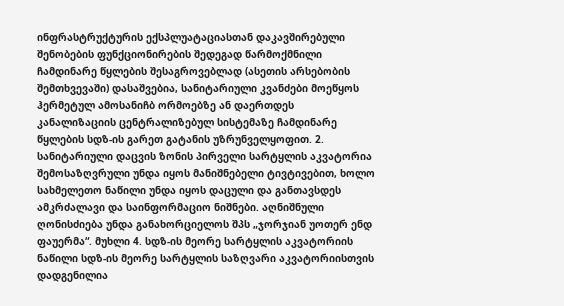ინფრასტრუქტურის ექსპლუატაციასთან დაკავშირებული შენობების ფუნქციონირების შედეგად წარმოქმნილი ჩამდინარე წყლების შესაგროვებლად (ასეთის არსებობის შემთხვევაში) დასაშვებია, სანიტარიული კვანძები მოეწყოს ჰერმეტულ ამოსანიჩბ ორმოებზე ან დაერთდეს კანალიზაციის ცენტრალიზებულ სისტემაზე ჩამდინარე წყლების სდზ-ის გარეთ გატანის უზრუნველყოფით. 2. სანიტარიული დაცვის ზონის პირველი სარტყლის აკვატორია შემოსაზღვრული უნდა იყოს მანიშნებელი ტივტივებით, ხოლო სახმელეთო ნაწილი უნდა იყოს დაცული და განთავსდეს ამკრძალავი და საინფორმაციო ნიშნები. აღნიშნული ღონისძიება უნდა განახორციელოს შპს „ჯორჯიან უოთერ ენდ ფაუერმა“. მუხლი 4. სდზ-ის მეორე სარტყლის აკვატორიის ნაწილი სდზ-ის მეორე სარტყლის საზღვარი აკვატორიისთვის დადგენილია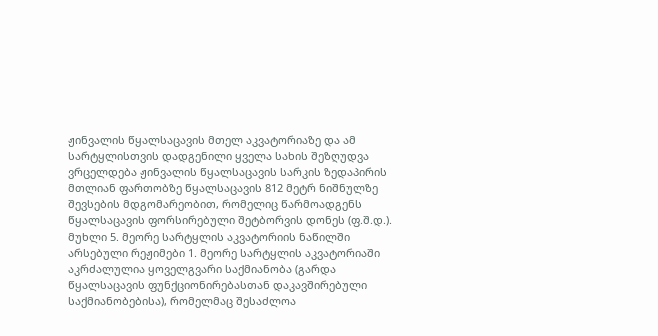ჟინვალის წყალსაცავის მთელ აკვატორიაზე და ამ სარტყლისთვის დადგენილი ყველა სახის შეზღუდვა ვრცელდება ჟინვალის წყალსაცავის სარკის ზედაპირის მთლიან ფართობზე წყალსაცავის 812 მეტრ ნიშნულზე შევსების მდგომარეობით, რომელიც წარმოადგენს წყალსაცავის ფორსირებული შეტბორვის დონეს (ფ.შ.დ.). მუხლი 5. მეორე სარტყლის აკვატორიის ნაწილში არსებული რეჟიმები 1. მეორე სარტყლის აკვატორიაში აკრძალულია ყოველგვარი საქმიანობა (გარდა წყალსაცავის ფუნქციონირებასთან დაკავშირებული საქმიანობებისა), რომელმაც შესაძლოა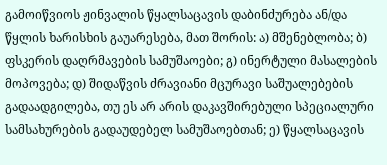გამოიწვიოს ჟინვალის წყალსაცავის დაბინძურება ან/და წყლის ხარისხის გაუარესება, მათ შორის: ა) მშენებლობა; ბ) ფსკერის დაღრმავების სამუშაოები; გ) ინერტული მასალების მოპოვება; დ) შიდაწვის ძრავიანი მცურავი საშუალებების გადაადგილება, თუ ეს არ არის დაკავშირებული სპეციალური სამსახურების გადაუდებელ სამუშაოებთან; ე) წყალსაცავის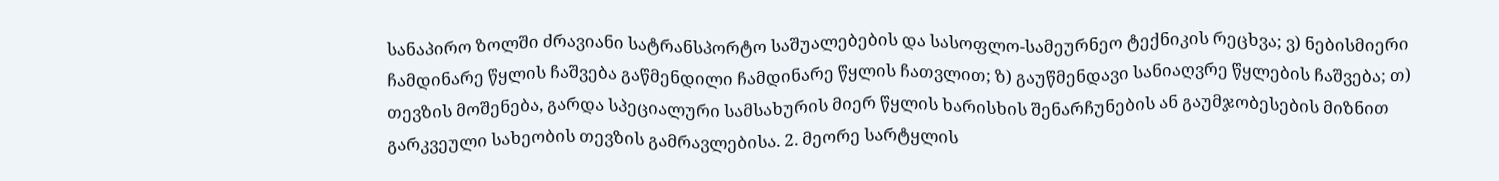სანაპირო ზოლში ძრავიანი სატრანსპორტო საშუალებების და სასოფლო-სამეურნეო ტექნიკის რეცხვა; ვ) ნებისმიერი ჩამდინარე წყლის ჩაშვება გაწმენდილი ჩამდინარე წყლის ჩათვლით; ზ) გაუწმენდავი სანიაღვრე წყლების ჩაშვება; თ) თევზის მოშენება, გარდა სპეციალური სამსახურის მიერ წყლის ხარისხის შენარჩუნების ან გაუმჯობესების მიზნით გარკვეული სახეობის თევზის გამრავლებისა. 2. მეორე სარტყლის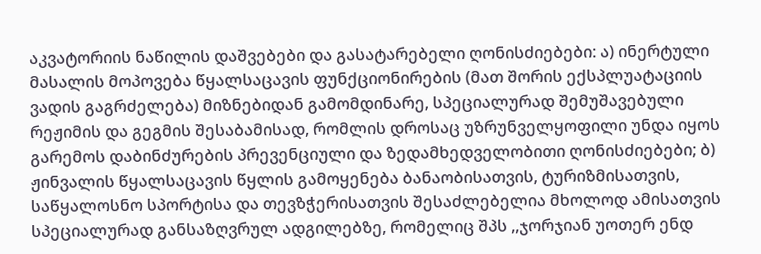აკვატორიის ნაწილის დაშვებები და გასატარებელი ღონისძიებები: ა) ინერტული მასალის მოპოვება წყალსაცავის ფუნქციონირების (მათ შორის ექსპლუატაციის ვადის გაგრძელება) მიზნებიდან გამომდინარე, სპეციალურად შემუშავებული რეჟიმის და გეგმის შესაბამისად, რომლის დროსაც უზრუნველყოფილი უნდა იყოს გარემოს დაბინძურების პრევენციული და ზედამხედველობითი ღონისძიებები; ბ) ჟინვალის წყალსაცავის წყლის გამოყენება ბანაობისათვის, ტურიზმისათვის, საწყალოსნო სპორტისა და თევზჭერისათვის შესაძლებელია მხოლოდ ამისათვის სპეციალურად განსაზღვრულ ადგილებზე, რომელიც შპს ,,ჯორჯიან უოთერ ენდ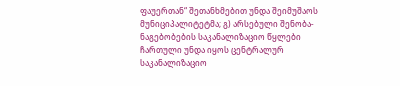ფაუერთან“ შეთანხმებით უნდა შეიმუშაოს მუნიციპალიტეტმა; გ) არსებული შენობა-ნაგებობების საკანალიზაციო წყლები ჩართული უნდა იყოს ცენტრალურ საკანალიზაციო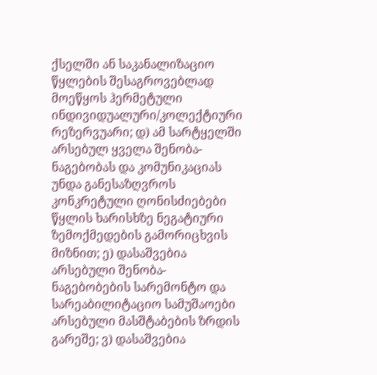ქსელში ან საკანალიზაციო წყლების შესაგროვებლად მოეწყოს ჰერმეტული ინდივიდუალური/კოლექტიური რეზერვუარი; დ) ამ სარტყელში არსებულ ყველა შენობა-ნაგებობას და კომუნიკაციას უნდა განესაზღვროს კონკრეტული ღონისძიებები წყლის ხარისხზე ნეგატიური ზემოქმედების გამორიცხვის მიზნით; ე) დასაშვებია არსებული შენობა-ნაგებობების სარემონტო და სარეაბილიტაციო სამუშაოები არსებული მასშტაბების ზრდის გარეშე; ვ) დასაშვებია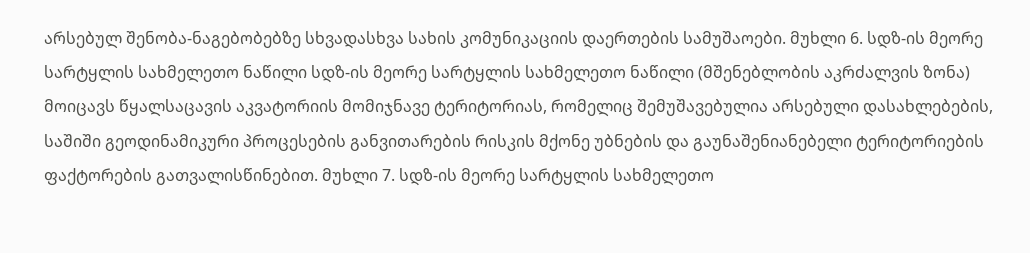არსებულ შენობა-ნაგებობებზე სხვადასხვა სახის კომუნიკაციის დაერთების სამუშაოები. მუხლი 6. სდზ-ის მეორე სარტყლის სახმელეთო ნაწილი სდზ-ის მეორე სარტყლის სახმელეთო ნაწილი (მშენებლობის აკრძალვის ზონა) მოიცავს წყალსაცავის აკვატორიის მომიჯნავე ტერიტორიას, რომელიც შემუშავებულია არსებული დასახლებების, საშიში გეოდინამიკური პროცესების განვითარების რისკის მქონე უბნების და გაუნაშენიანებელი ტერიტორიების ფაქტორების გათვალისწინებით. მუხლი 7. სდზ-ის მეორე სარტყლის სახმელეთო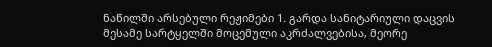ნაწილში არსებული რეჟიმები 1. გარდა სანიტარიული დაცვის მესამე სარტყელში მოცემული აკრძალვებისა, მეორე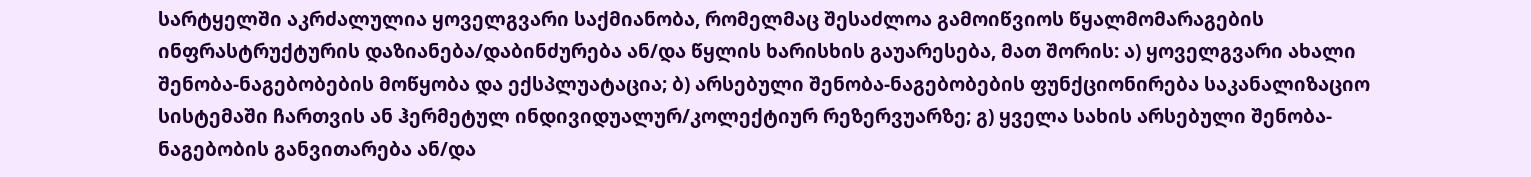სარტყელში აკრძალულია ყოველგვარი საქმიანობა, რომელმაც შესაძლოა გამოიწვიოს წყალმომარაგების ინფრასტრუქტურის დაზიანება/დაბინძურება ან/და წყლის ხარისხის გაუარესება, მათ შორის: ა) ყოველგვარი ახალი შენობა-ნაგებობების მოწყობა და ექსპლუატაცია; ბ) არსებული შენობა-ნაგებობების ფუნქციონირება საკანალიზაციო სისტემაში ჩართვის ან ჰერმეტულ ინდივიდუალურ/კოლექტიურ რეზერვუარზე; გ) ყველა სახის არსებული შენობა-ნაგებობის განვითარება ან/და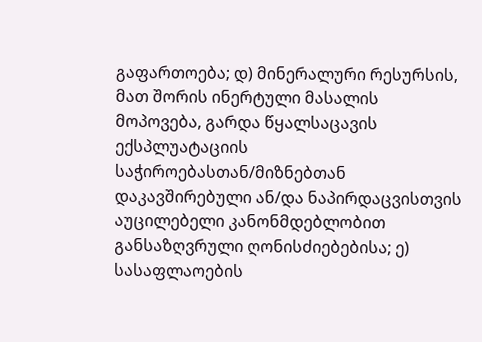გაფართოება; დ) მინერალური რესურსის, მათ შორის ინერტული მასალის მოპოვება, გარდა წყალსაცავის ექსპლუატაციის საჭიროებასთან/მიზნებთან დაკავშირებული ან/და ნაპირდაცვისთვის აუცილებელი კანონმდებლობით განსაზღვრული ღონისძიებებისა; ე) სასაფლაოების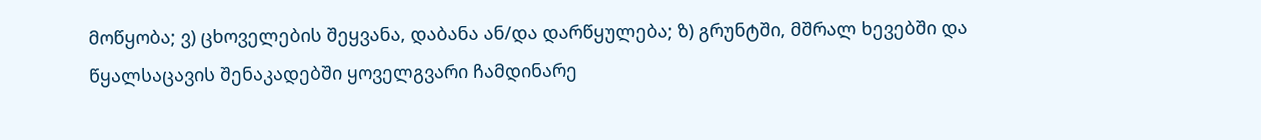მოწყობა; ვ) ცხოველების შეყვანა, დაბანა ან/და დარწყულება; ზ) გრუნტში, მშრალ ხევებში და წყალსაცავის შენაკადებში ყოველგვარი ჩამდინარე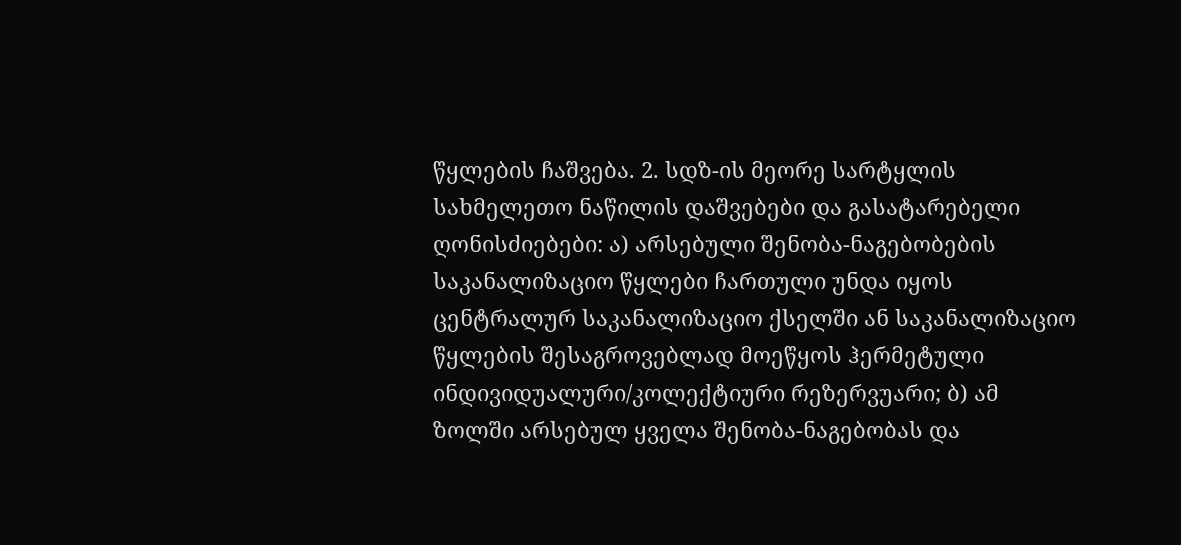წყლების ჩაშვება. 2. სდზ-ის მეორე სარტყლის სახმელეთო ნაწილის დაშვებები და გასატარებელი ღონისძიებები: ა) არსებული შენობა-ნაგებობების საკანალიზაციო წყლები ჩართული უნდა იყოს ცენტრალურ საკანალიზაციო ქსელში ან საკანალიზაციო წყლების შესაგროვებლად მოეწყოს ჰერმეტული ინდივიდუალური/კოლექტიური რეზერვუარი; ბ) ამ ზოლში არსებულ ყველა შენობა-ნაგებობას და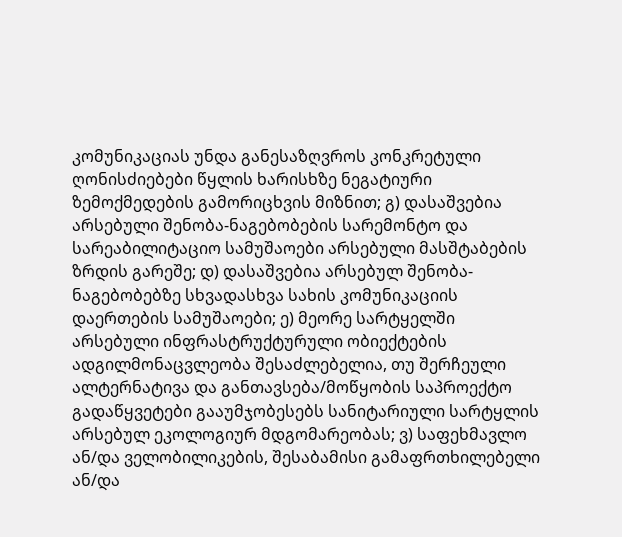კომუნიკაციას უნდა განესაზღვროს კონკრეტული ღონისძიებები წყლის ხარისხზე ნეგატიური ზემოქმედების გამორიცხვის მიზნით; გ) დასაშვებია არსებული შენობა-ნაგებობების სარემონტო და სარეაბილიტაციო სამუშაოები არსებული მასშტაბების ზრდის გარეშე; დ) დასაშვებია არსებულ შენობა-ნაგებობებზე სხვადასხვა სახის კომუნიკაციის დაერთების სამუშაოები; ე) მეორე სარტყელში არსებული ინფრასტრუქტურული ობიექტების ადგილმონაცვლეობა შესაძლებელია, თუ შერჩეული ალტერნატივა და განთავსება/მოწყობის საპროექტო გადაწყვეტები გააუმჯობესებს სანიტარიული სარტყლის არსებულ ეკოლოგიურ მდგომარეობას; ვ) საფეხმავლო ან/და ველობილიკების, შესაბამისი გამაფრთხილებელი ან/და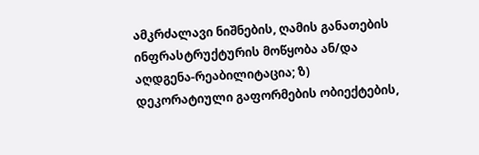ამკრძალავი ნიშნების, ღამის განათების ინფრასტრუქტურის მოწყობა ან/და აღდგენა-რეაბილიტაცია; ზ) დეკორატიული გაფორმების ობიექტების,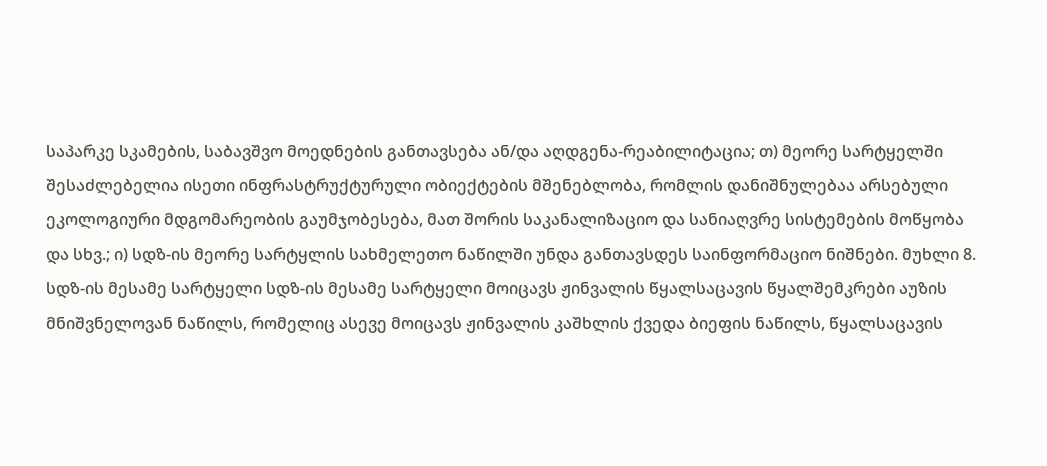საპარკე სკამების, საბავშვო მოედნების განთავსება ან/და აღდგენა-რეაბილიტაცია; თ) მეორე სარტყელში შესაძლებელია ისეთი ინფრასტრუქტურული ობიექტების მშენებლობა, რომლის დანიშნულებაა არსებული ეკოლოგიური მდგომარეობის გაუმჯობესება, მათ შორის საკანალიზაციო და სანიაღვრე სისტემების მოწყობა და სხვ.; ი) სდზ-ის მეორე სარტყლის სახმელეთო ნაწილში უნდა განთავსდეს საინფორმაციო ნიშნები. მუხლი 8. სდზ-ის მესამე სარტყელი სდზ-ის მესამე სარტყელი მოიცავს ჟინვალის წყალსაცავის წყალშემკრები აუზის მნიშვნელოვან ნაწილს, რომელიც ასევე მოიცავს ჟინვალის კაშხლის ქვედა ბიეფის ნაწილს, წყალსაცავის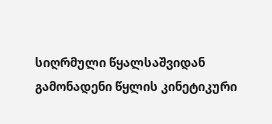სიღრმული წყალსაშვიდან გამონადენი წყლის კინეტიკური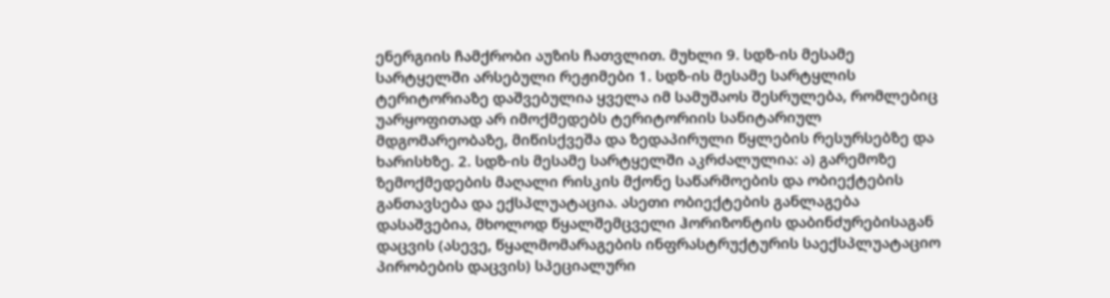ენერგიის ჩამქრობი აუზის ჩათვლით. მუხლი 9. სდზ-ის მესამე სარტყელში არსებული რეჟიმები 1. სდზ-ის მესამე სარტყლის ტერიტორიაზე დაშვებულია ყველა იმ სამუშაოს შესრულება, რომლებიც უარყოფითად არ იმოქმედებს ტერიტორიის სანიტარიულ მდგომარეობაზე, მიწისქვეშა და ზედაპირული წყლების რესურსებზე და ხარისხზე. 2. სდზ-ის მესამე სარტყელში აკრძალულია: ა) გარემოზე ზემოქმედების მაღალი რისკის მქონე საწარმოების და ობიექტების განთავსება და ექსპლუატაცია. ასეთი ობიექტების განლაგება დასაშვებია, მხოლოდ წყალშემცველი ჰორიზონტის დაბინძურებისაგან დაცვის (ასევე, წყალმომარაგების ინფრასტრუქტურის საექსპლუატაციო პირობების დაცვის) სპეციალური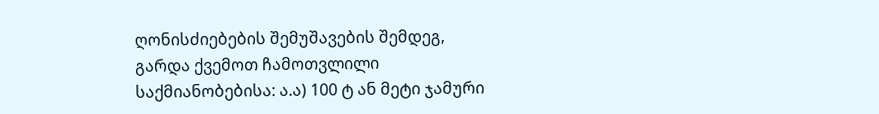ღონისძიებების შემუშავების შემდეგ, გარდა ქვემოთ ჩამოთვლილი საქმიანობებისა: ა.ა) 100 ტ ან მეტი ჯამური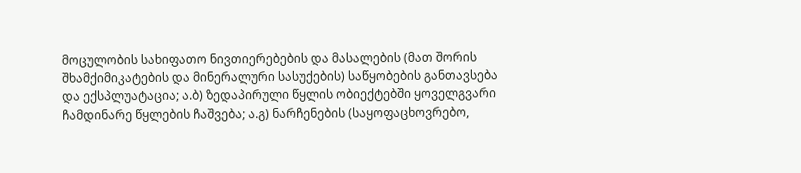მოცულობის სახიფათო ნივთიერებების და მასალების (მათ შორის შხამქიმიკატების და მინერალური სასუქების) საწყობების განთავსება და ექსპლუატაცია; ა.ბ) ზედაპირული წყლის ობიექტებში ყოველგვარი ჩამდინარე წყლების ჩაშვება; ა.გ) ნარჩენების (საყოფაცხოვრებო,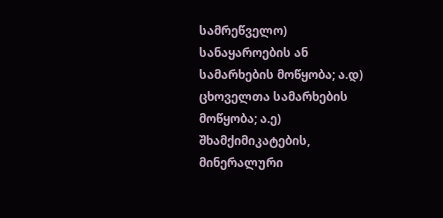სამრეწველო) სანაყაროების ან სამარხების მოწყობა; ა.დ) ცხოველთა სამარხების მოწყობა; ა.ე) შხამქიმიკატების, მინერალური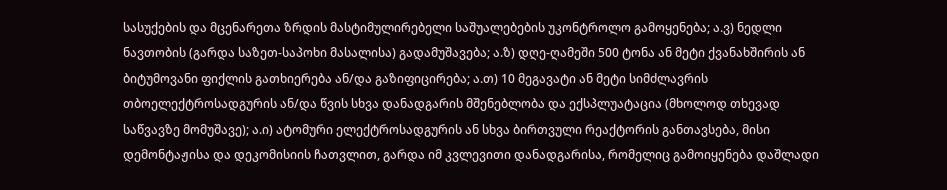სასუქების და მცენარეთა ზრდის მასტიმულირებელი საშუალებების უკონტროლო გამოყენება; ა.ვ) ნედლი ნავთობის (გარდა საზეთ-საპოხი მასალისა) გადამუშავება; ა.ზ) დღე-ღამეში 500 ტონა ან მეტი ქვანახშირის ან ბიტუმოვანი ფიქლის გათხიერება ან/და გაზიფიცირება; ა.თ) 10 მეგავატი ან მეტი სიმძლავრის თბოელექტროსადგურის ან/და წვის სხვა დანადგარის მშენებლობა და ექსპლუატაცია (მხოლოდ თხევად საწვავზე მომუშავე); ა.ი) ატომური ელექტროსადგურის ან სხვა ბირთვული რეაქტორის განთავსება, მისი დემონტაჟისა და დეკომისიის ჩათვლით, გარდა იმ კვლევითი დანადგარისა, რომელიც გამოიყენება დაშლადი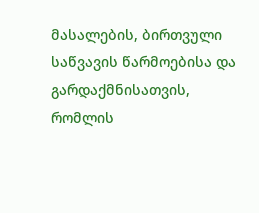მასალების, ბირთვული საწვავის წარმოებისა და გარდაქმნისათვის, რომლის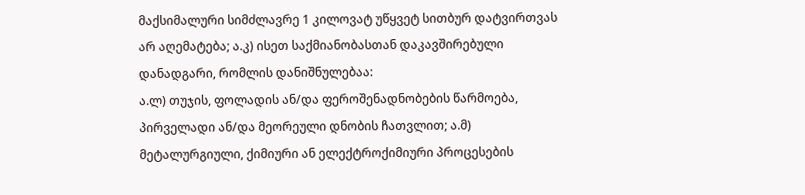მაქსიმალური სიმძლავრე 1 კილოვატ უწყვეტ სითბურ დატვირთვას არ აღემატება; ა.კ) ისეთ საქმიანობასთან დაკავშირებული დანადგარი, რომლის დანიშნულებაა:
ა.ლ) თუჯის, ფოლადის ან/და ფეროშენადნობების წარმოება, პირველადი ან/და მეორეული დნობის ჩათვლით; ა.მ) მეტალურგიული, ქიმიური ან ელექტროქიმიური პროცესების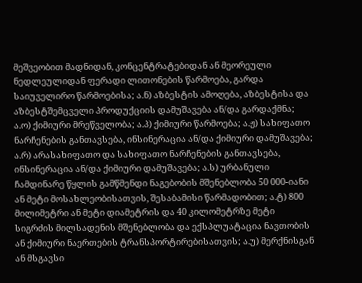მეშვეობით მადნიდან, კონცენტრატებიდან ან მეორეული ნედლეულიდან ფერადი ლითონების წარმოება, გარდა საიუველირო წარმოებისა; ა.ნ) აზბესტის ამოღება, აზბესტისა და აზბესტშემცველი პროდუქციის დამუშავება ან/და გარდაქმნა; ა.ო) ქიმიური მრეწველობა; ა.პ) ქიმიური წარმოება; ა.ჟ) სახიფათო ნარჩენების განთავსება, ინსინერაცია ან/და ქიმიური დამუშავება; ა.რ) არასახიფათო და სახიფათო ნარჩენების განთავსება, ინსინერაცია ან/და ქიმიური დამუშავება; ა.ს) ურბანული ჩამდინარე წყლის გამწმენდი ნაგებობის მშენებლობა 50 000-იანი ან მეტი მოსახლეობისათვის, შესაბამისი წარმადობით; ა.ტ) 800 მილიმეტრი ან მეტი დიამეტრის და 40 კილომეტრზე მეტი სიგრძის მილსადენის მშენებლობა და ექსპლუატაცია ნავთობის ან ქიმიური ნაერთების ტრანსპორტირებისათვის; ა.უ) მერქნისგან ან მსგავსი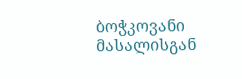ბოჭკოვანი მასალისგან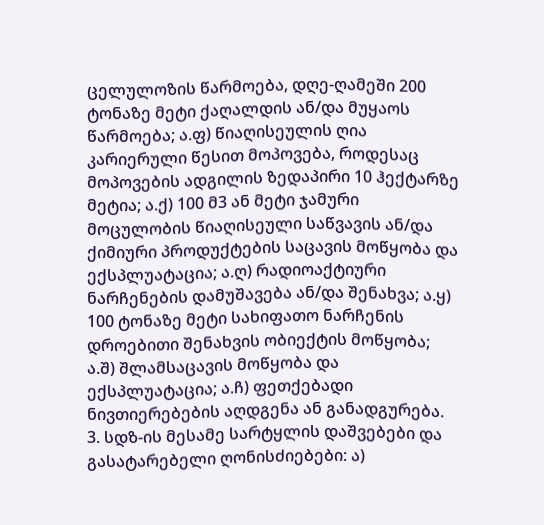ცელულოზის წარმოება, დღე-ღამეში 200 ტონაზე მეტი ქაღალდის ან/და მუყაოს წარმოება; ა.ფ) წიაღისეულის ღია კარიერული წესით მოპოვება, როდესაც მოპოვების ადგილის ზედაპირი 10 ჰექტარზე მეტია; ა.ქ) 100 მ3 ან მეტი ჯამური მოცულობის წიაღისეული საწვავის ან/და ქიმიური პროდუქტების საცავის მოწყობა და ექსპლუატაცია; ა.ღ) რადიოაქტიური ნარჩენების დამუშავება ან/და შენახვა; ა.ყ) 100 ტონაზე მეტი სახიფათო ნარჩენის დროებითი შენახვის ობიექტის მოწყობა; ა.შ) შლამსაცავის მოწყობა და ექსპლუატაცია; ა.ჩ) ფეთქებადი ნივთიერებების აღდგენა ან განადგურება. 3. სდზ-ის მესამე სარტყლის დაშვებები და გასატარებელი ღონისძიებები: ა)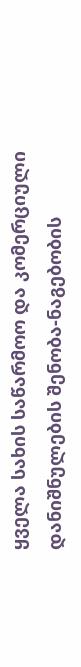ყველა სახის საწარმოო და კომერციული დანიშნულების შენობა-ნაგებობის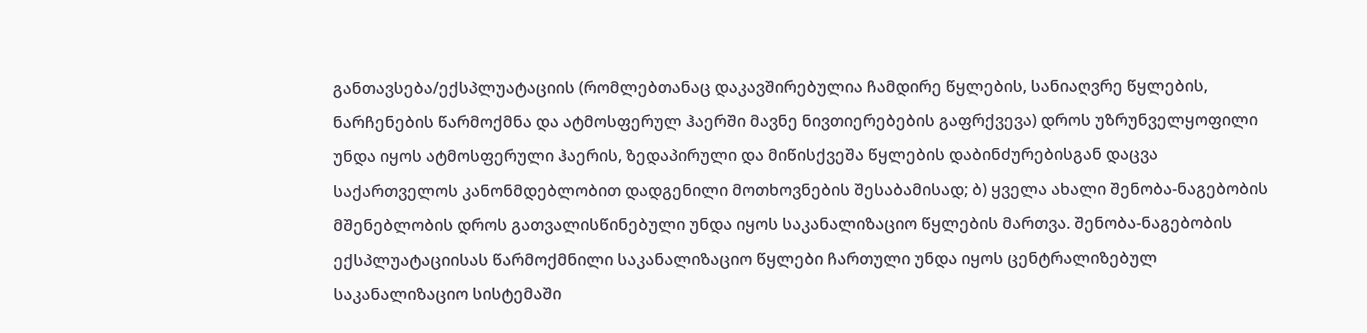განთავსება/ექსპლუატაციის (რომლებთანაც დაკავშირებულია ჩამდირე წყლების, სანიაღვრე წყლების, ნარჩენების წარმოქმნა და ატმოსფერულ ჰაერში მავნე ნივთიერებების გაფრქვევა) დროს უზრუნველყოფილი უნდა იყოს ატმოსფერული ჰაერის, ზედაპირული და მიწისქვეშა წყლების დაბინძურებისგან დაცვა საქართველოს კანონმდებლობით დადგენილი მოთხოვნების შესაბამისად; ბ) ყველა ახალი შენობა-ნაგებობის მშენებლობის დროს გათვალისწინებული უნდა იყოს საკანალიზაციო წყლების მართვა. შენობა-ნაგებობის ექსპლუატაციისას წარმოქმნილი საკანალიზაციო წყლები ჩართული უნდა იყოს ცენტრალიზებულ საკანალიზაციო სისტემაში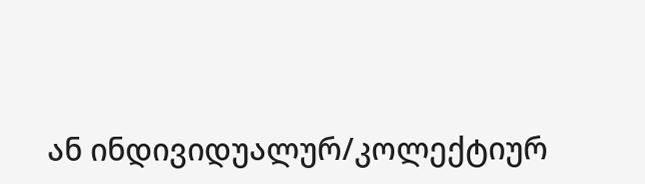ან ინდივიდუალურ/კოლექტიურ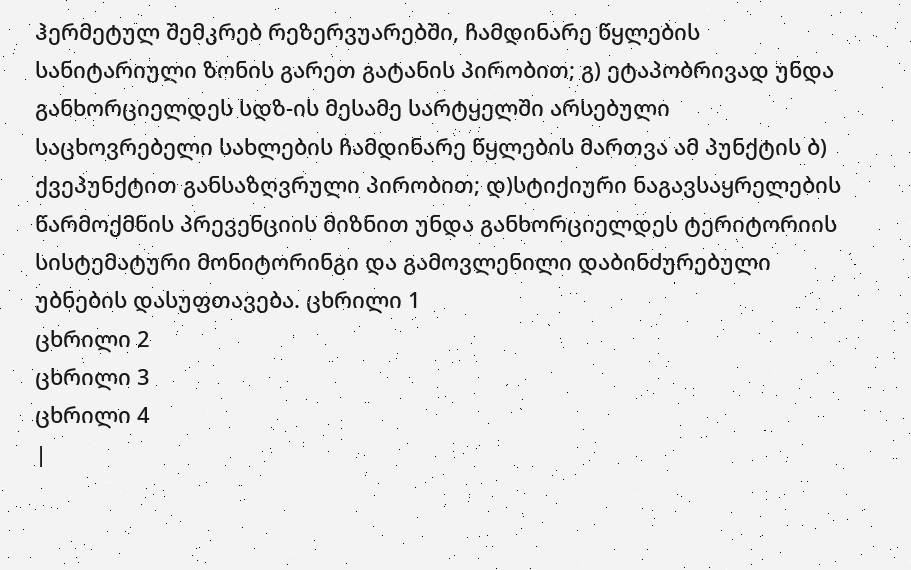ჰერმეტულ შემკრებ რეზერვუარებში, ჩამდინარე წყლების სანიტარიული ზონის გარეთ გატანის პირობით; გ) ეტაპობრივად უნდა განხორციელდეს სდზ-ის მესამე სარტყელში არსებული საცხოვრებელი სახლების ჩამდინარე წყლების მართვა ამ პუნქტის ბ) ქვეპუნქტით განსაზღვრული პირობით; დ)სტიქიური ნაგავსაყრელების წარმოქმნის პრევენციის მიზნით უნდა განხორციელდეს ტერიტორიის სისტემატური მონიტორინგი და გამოვლენილი დაბინძურებული უბნების დასუფთავება. ცხრილი 1
ცხრილი 2
ცხრილი 3
ცხრილი 4
|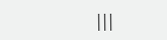|||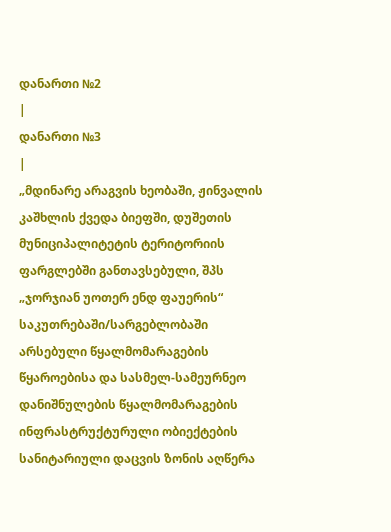დანართი №2
|
დანართი №3
|
„მდინარე არაგვის ხეობაში, ჟინვალის კაშხლის ქვედა ბიეფში, დუშეთის მუნიციპალიტეტის ტერიტორიის ფარგლებში განთავსებული, შპს „ჯორჯიან უოთერ ენდ ფაუერის“ საკუთრებაში/სარგებლობაში არსებული წყალმომარაგების წყაროებისა და სასმელ-სამეურნეო დანიშნულების წყალმომარაგების ინფრასტრუქტურული ობიექტების სანიტარიული დაცვის ზონის აღწერა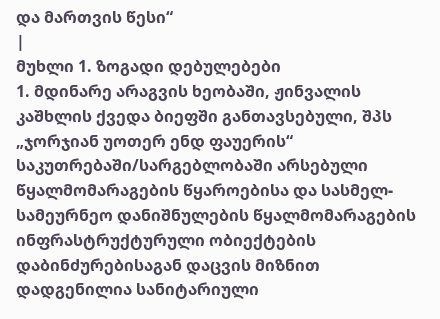და მართვის წესი“
|
მუხლი 1. ზოგადი დებულებები
1. მდინარე არაგვის ხეობაში, ჟინვალის კაშხლის ქვედა ბიეფში განთავსებული, შპს „ჯორჯიან უოთერ ენდ ფაუერის“ საკუთრებაში/სარგებლობაში არსებული წყალმომარაგების წყაროებისა და სასმელ-სამეურნეო დანიშნულების წყალმომარაგების ინფრასტრუქტურული ობიექტების დაბინძურებისაგან დაცვის მიზნით დადგენილია სანიტარიული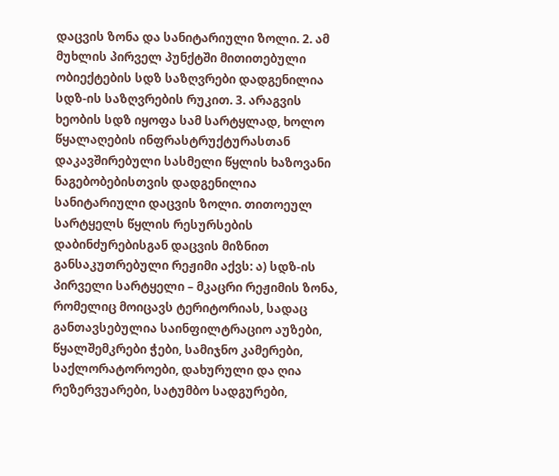დაცვის ზონა და სანიტარიული ზოლი. 2. ამ მუხლის პირველ პუნქტში მითითებული ობიექტების სდზ საზღვრები დადგენილია სდზ-ის საზღვრების რუკით. 3. არაგვის ხეობის სდზ იყოფა სამ სარტყლად, ხოლო წყალაღების ინფრასტრუქტურასთან დაკავშირებული სასმელი წყლის ხაზოვანი ნაგებობებისთვის დადგენილია სანიტარიული დაცვის ზოლი. თითოეულ სარტყელს წყლის რესურსების დაბინძურებისგან დაცვის მიზნით განსაკუთრებული რეჟიმი აქვს: ა) სდზ-ის პირველი სარტყელი – მკაცრი რეჟიმის ზონა, რომელიც მოიცავს ტერიტორიას, სადაც განთავსებულია საინფილტრაციო აუზები, წყალშემკრები ჭები, სამიჯნო კამერები, საქლორატოროები, დახურული და ღია რეზერვუარები, სატუმბო სადგურები,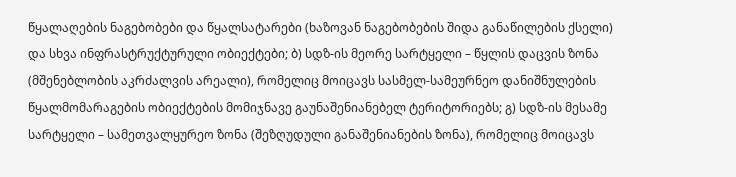წყალაღების ნაგებობები და წყალსატარები (ხაზოვან ნაგებობების შიდა განაწილების ქსელი) და სხვა ინფრასტრუქტურული ობიექტები; ბ) სდზ-ის მეორე სარტყელი – წყლის დაცვის ზონა (მშენებლობის აკრძალვის არეალი), რომელიც მოიცავს სასმელ-სამეურნეო დანიშნულების წყალმომარაგების ობიექტების მომიჯნავე გაუნაშენიანებელ ტერიტორიებს; გ) სდზ-ის მესამე სარტყელი – სამეთვალყურეო ზონა (შეზღუდული განაშენიანების ზონა), რომელიც მოიცავს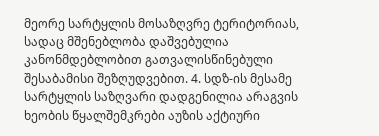მეორე სარტყლის მოსაზღვრე ტერიტორიას, სადაც მშენებლობა დაშვებულია კანონმდებლობით გათვალისწინებული შესაბამისი შეზღუდვებით. 4. სდზ-ის მესამე სარტყლის საზღვარი დადგენილია არაგვის ხეობის წყალშემკრები აუზის აქტიური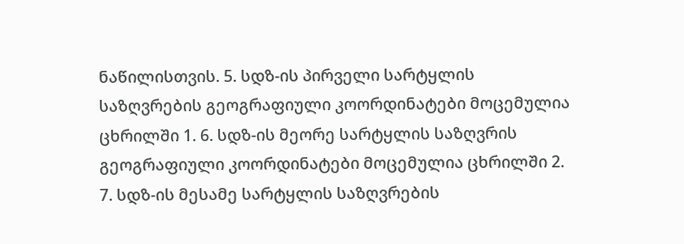ნაწილისთვის. 5. სდზ-ის პირველი სარტყლის საზღვრების გეოგრაფიული კოორდინატები მოცემულია ცხრილში 1. 6. სდზ-ის მეორე სარტყლის საზღვრის გეოგრაფიული კოორდინატები მოცემულია ცხრილში 2. 7. სდზ-ის მესამე სარტყლის საზღვრების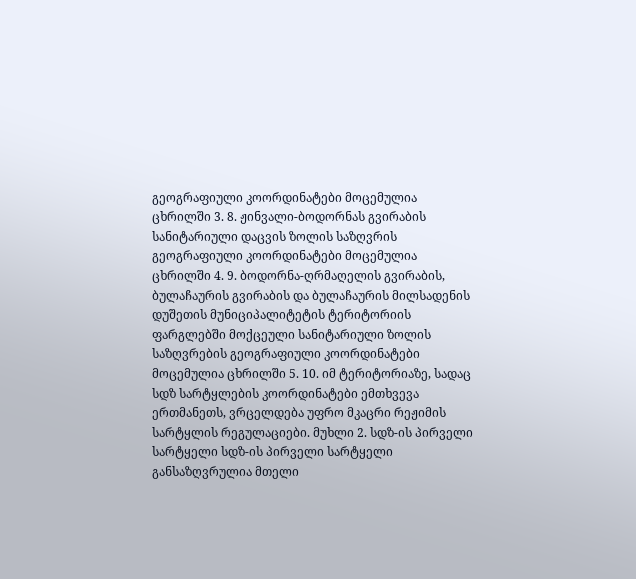გეოგრაფიული კოორდინატები მოცემულია ცხრილში 3. 8. ჟინვალი-ბოდორნას გვირაბის სანიტარიული დაცვის ზოლის საზღვრის გეოგრაფიული კოორდინატები მოცემულია ცხრილში 4. 9. ბოდორნა-ღრმაღელის გვირაბის, ბულაჩაურის გვირაბის და ბულაჩაურის მილსადენის დუშეთის მუნიციპალიტეტის ტერიტორიის ფარგლებში მოქცეული სანიტარიული ზოლის საზღვრების გეოგრაფიული კოორდინატები მოცემულია ცხრილში 5. 10. იმ ტერიტორიაზე, სადაც სდზ სარტყლების კოორდინატები ემთხვევა ერთმანეთს, ვრცელდება უფრო მკაცრი რეჟიმის სარტყლის რეგულაციები. მუხლი 2. სდზ-ის პირველი სარტყელი სდზ-ის პირველი სარტყელი განსაზღვრულია მთელი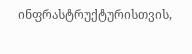ინფრასტრუქტურისთვის,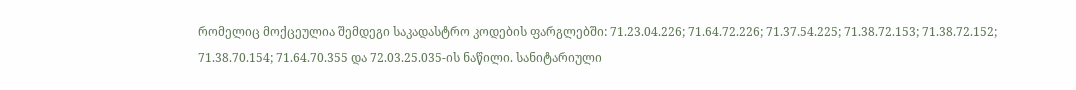რომელიც მოქცეულია შემდეგი საკადასტრო კოდების ფარგლებში: 71.23.04.226; 71.64.72.226; 71.37.54.225; 71.38.72.153; 71.38.72.152; 71.38.70.154; 71.64.70.355 და 72.03.25.035-ის ნაწილი. სანიტარიული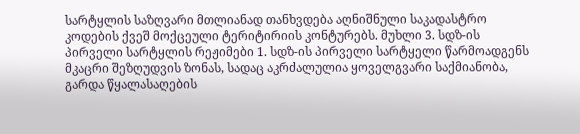სარტყლის საზღვარი მთლიანად თანხვდება აღნიშნული საკადასტრო კოდების ქვეშ მოქცეული ტერიტირიის კონტურებს. მუხლი 3. სდზ-ის პირველი სარტყლის რეჟიმები 1. სდზ-ის პირველი სარტყელი წარმოადგენს მკაცრი შეზღუდვის ზონას, სადაც აკრძალულია ყოველგვარი საქმიანობა, გარდა წყალასაღების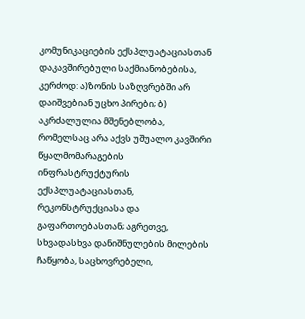კომუნიკაციების ექსპლუატაციასთან დაკავშირებული საქმიანობებისა, კერძოდ: ა)ზონის საზღვრებში არ დაიშვებიან უცხო პირები; ბ) აკრძალულია მშენებლობა, რომელსაც არა აქვს უშუალო კავშირი წყალმომარაგების ინფრასტრუქტურის ექსპლუატაციასთან, რეკონსტრუქციასა და გაფართოებასთან; აგრეთვე, სხვადასხვა დანიშნულების მილების ჩაწყობა, საცხოვრებელი,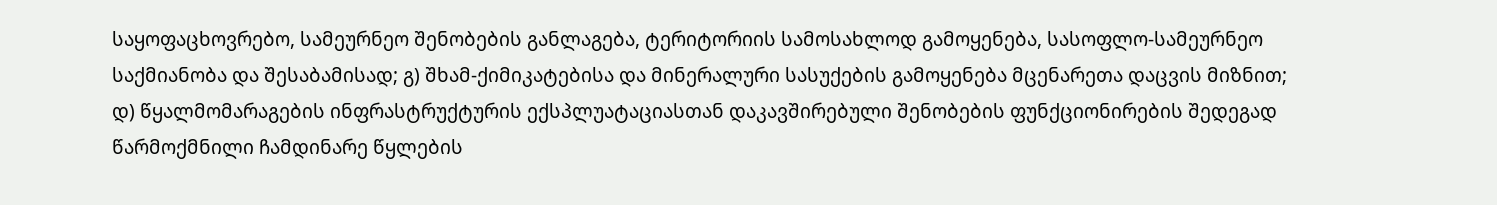საყოფაცხოვრებო, სამეურნეო შენობების განლაგება, ტერიტორიის სამოსახლოდ გამოყენება, სასოფლო-სამეურნეო საქმიანობა და შესაბამისად; გ) შხამ-ქიმიკატებისა და მინერალური სასუქების გამოყენება მცენარეთა დაცვის მიზნით; დ) წყალმომარაგების ინფრასტრუქტურის ექსპლუატაციასთან დაკავშირებული შენობების ფუნქციონირების შედეგად წარმოქმნილი ჩამდინარე წყლების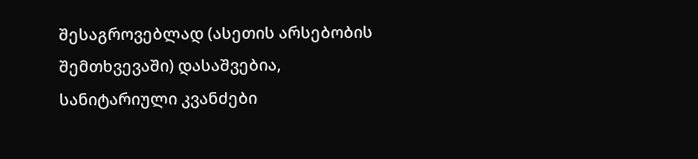შესაგროვებლად (ასეთის არსებობის შემთხვევაში) დასაშვებია, სანიტარიული კვანძები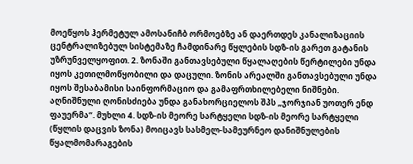მოეწყოს ჰერმეტულ ამოსანიჩბ ორმოებზე ან დაერთდეს კანალიზაციის ცენტრალიზებულ სისტემაზე ჩამდინარე წყლების სდზ-ის გარეთ გატანის უზრუნველყოფით. 2. ზონაში განთავსებული წყალაღების წერტილები უნდა იყოს კეთილმოწყობილი და დაცული. ზონის არეალში განთავსებული უნდა იყოს შესაბამისი საინფორმაციო და გამაფრთხილებელი ნიშნები. აღნიშნული ღონისძიება უნდა განახორციელოს შპს „ჯორჯიან უოთერ ენდ ფაუერმა“. მუხლი 4. სდზ-ის მეორე სარტყელი სდზ-ის მეორე სარტყელი (წყლის დაცვის ზონა) მოიცავს სასმელ-სამეურნეო დანიშნულების წყალმომარაგების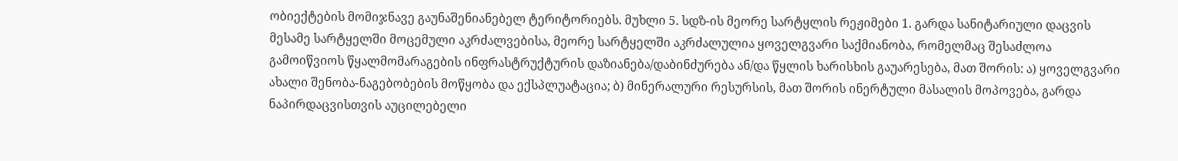ობიექტების მომიჯნავე გაუნაშენიანებელ ტერიტორიებს. მუხლი 5. სდზ-ის მეორე სარტყლის რეჟიმები 1. გარდა სანიტარიული დაცვის მესამე სარტყელში მოცემული აკრძალვებისა, მეორე სარტყელში აკრძალულია ყოველგვარი საქმიანობა, რომელმაც შესაძლოა გამოიწვიოს წყალმომარაგების ინფრასტრუქტურის დაზიანება/დაბინძურება ან/და წყლის ხარისხის გაუარესება, მათ შორის: ა) ყოველგვარი ახალი შენობა-ნაგებობების მოწყობა და ექსპლუატაცია; ბ) მინერალური რესურსის, მათ შორის ინერტული მასალის მოპოვება, გარდა ნაპირდაცვისთვის აუცილებელი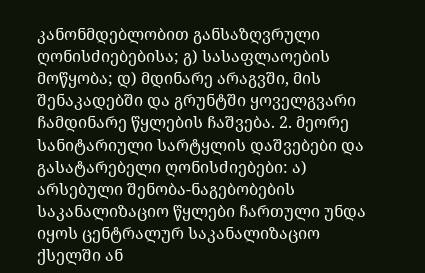კანონმდებლობით განსაზღვრული ღონისძიებებისა; გ) სასაფლაოების მოწყობა; დ) მდინარე არაგვში, მის შენაკადებში და გრუნტში ყოველგვარი ჩამდინარე წყლების ჩაშვება. 2. მეორე სანიტარიული სარტყლის დაშვებები და გასატარებელი ღონისძიებები: ა) არსებული შენობა-ნაგებობების საკანალიზაციო წყლები ჩართული უნდა იყოს ცენტრალურ საკანალიზაციო ქსელში ან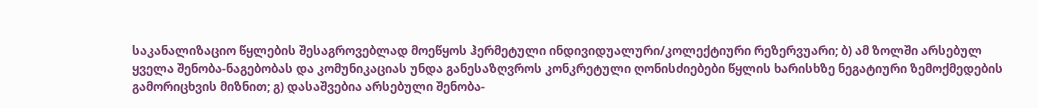საკანალიზაციო წყლების შესაგროვებლად მოეწყოს ჰერმეტული ინდივიდუალური/კოლექტიური რეზერვუარი; ბ) ამ ზოლში არსებულ ყველა შენობა-ნაგებობას და კომუნიკაციას უნდა განესაზღვროს კონკრეტული ღონისძიებები წყლის ხარისხზე ნეგატიური ზემოქმედების გამორიცხვის მიზნით; გ) დასაშვებია არსებული შენობა-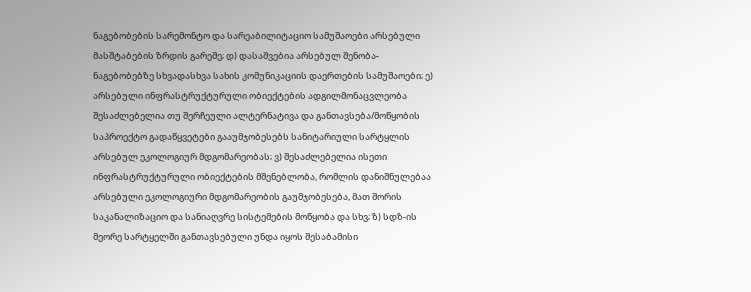ნაგებობების სარემონტო და სარეაბილიტაციო სამუშაოები არსებული მასშტაბების ზრდის გარეშე; დ) დასაშვებია არსებულ შენობა-ნაგებობებზე სხვადასხვა სახის კომუნიკაციის დაერთების სამუშაოები; ე) არსებული ინფრასტრუქტურული ობიექტების ადგილმონაცვლეობა შესაძლებელია თუ შერჩეული ალტერნატივა და განთავსება/მოწყობის საპროექტო გადაწყვეტები გააუმჯობესებს სანიტარიული სარტყლის არსებულ ეკოლოგიურ მდგომარეობას; ვ) შესაძლებელია ისეთი ინფრასტრუქტურული ობიექტების მშენებლობა, რომლის დანიშნულებაა არსებული ეკოლოგიური მდგომარეობის გაუმჯობესება, მათ შორის საკანალიზაციო და სანიაღვრე სისტემების მოწყობა და სხვ; ზ) სდზ-ის მეორე სარტყელში განთავსებული უნდა იყოს შესაბამისი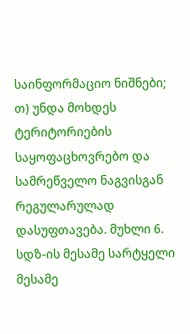საინფორმაციო ნიშნები; თ) უნდა მოხდეს ტერიტორიების საყოფაცხოვრებო და სამრეწველო ნაგვისგან რეგულარულად დასუფთავება. მუხლი 6. სდზ-ის მესამე სარტყელი მესამე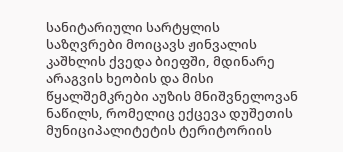სანიტარიული სარტყლის საზღვრები მოიცავს ჟინვალის კაშხლის ქვედა ბიეფში, მდინარე არაგვის ხეობის და მისი წყალშემკრები აუზის მნიშვნელოვან ნაწილს, რომელიც ექცევა დუშეთის მუნიციპალიტეტის ტერიტორიის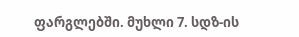ფარგლებში. მუხლი 7. სდზ-ის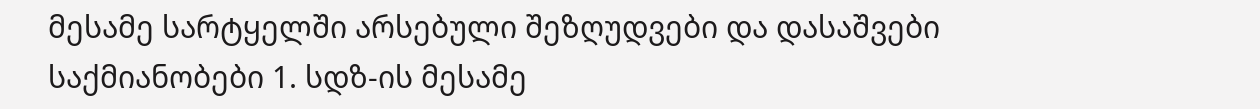მესამე სარტყელში არსებული შეზღუდვები და დასაშვები საქმიანობები 1. სდზ-ის მესამე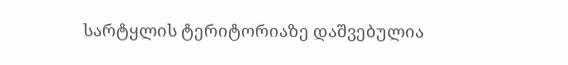სარტყლის ტერიტორიაზე დაშვებულია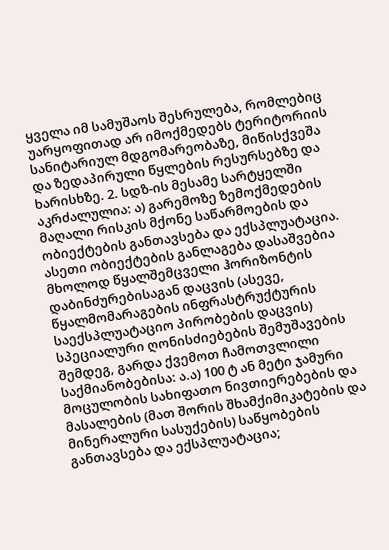ყველა იმ სამუშაოს შესრულება, რომლებიც უარყოფითად არ იმოქმედებს ტერიტორიის სანიტარიულ მდგომარეობაზე, მიწისქვეშა და ზედაპირული წყლების რესურსებზე და ხარისხზე. 2. სდზ-ის მესამე სარტყელში აკრძალულია: ა) გარემოზე ზემოქმედების მაღალი რისკის მქონე საწარმოების და ობიექტების განთავსება და ექსპლუატაცია. ასეთი ობიექტების განლაგება დასაშვებია მხოლოდ წყალშემცველი ჰორიზონტის დაბინძურებისაგან დაცვის (ასევე, წყალმომარაგების ინფრასტრუქტურის საექსპლუატაციო პირობების დაცვის) სპეციალური ღონისძიებების შემუშავების შემდეგ, გარდა ქვემოთ ჩამოთვლილი საქმიანობებისა: ა.ა) 100 ტ ან მეტი ჯამური მოცულობის სახიფათო ნივთიერებების და მასალების (მათ შორის შხამქიმიკატების და მინერალური სასუქების) საწყობების განთავსება და ექსპლუატაცია;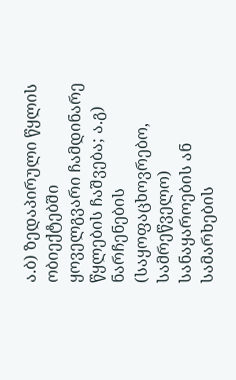ა.ბ) ზედაპირული წყლის ობიექტებში ყოველგვარი ჩამდინარე წყლების ჩაშვება; ა.გ) ნარჩენების (საყოფაცხოვრებო, სამრეწველო) სანაყაროების ან სამარხების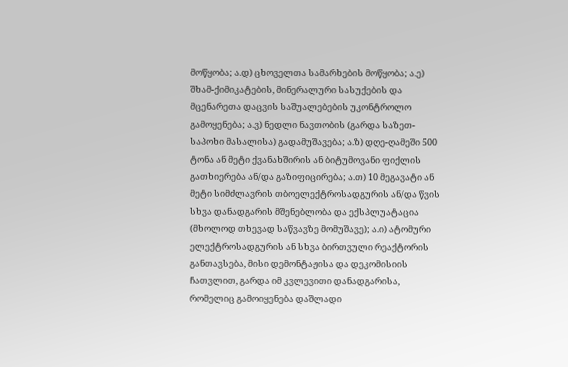მოწყობა; ა.დ) ცხოველთა სამარხების მოწყობა; ა.ე) შხამ-ქიმიკატების, მინერალური სასუქების და მცენარეთა დაცვის საშუალებების უკონტროლო გამოყენება; ა.ვ) ნედლი ნავთობის (გარდა საზეთ-საპოხი მასალისა) გადამუშავება; ა.ზ) დღე-ღამეში 500 ტონა ან მეტი ქვანახშირის ან ბიტუმოვანი ფიქლის გათხიერება ან/და გაზიფიცირება; ა.თ) 10 მეგავატი ან მეტი სიმძლავრის თბოელექტროსადგურის ან/და წვის სხვა დანადგარის მშენებლობა და ექსპლუატაცია (მხოლოდ თხევად საწვავზე მომუშავე); ა.ი) ატომური ელექტროსადგურის ან სხვა ბირთვული რეაქტორის განთავსება, მისი დემონტაჟისა და დეკომისიის ჩათვლით, გარდა იმ კვლევითი დანადგარისა, რომელიც გამოიყენება დაშლადი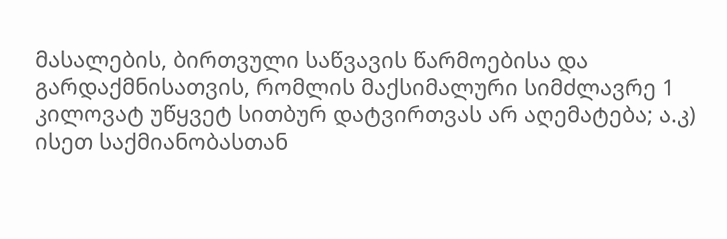მასალების, ბირთვული საწვავის წარმოებისა და გარდაქმნისათვის, რომლის მაქსიმალური სიმძლავრე 1 კილოვატ უწყვეტ სითბურ დატვირთვას არ აღემატება; ა.კ) ისეთ საქმიანობასთან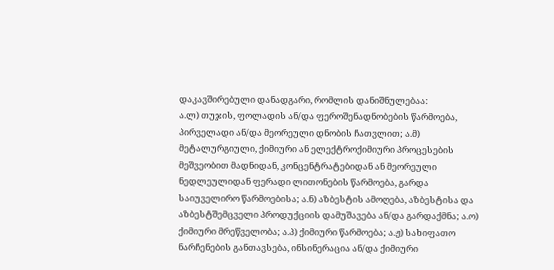დაკავშირებული დანადგარი, რომლის დანიშნულებაა:
ა.ლ) თუჯის, ფოლადის ან/და ფეროშენადნობების წარმოება, პირველადი ან/და მეორეული დნობის ჩათვლით; ა.მ) მეტალურგიული, ქიმიური ან ელექტროქიმიური პროცესების მეშვეობით მადნიდან, კონცენტრატებიდან ან მეორეული ნედლეულიდან ფერადი ლითონების წარმოება, გარდა საიუველირო წარმოებისა; ა.ნ) აზბესტის ამოღება, აზბესტისა და აზბესტშემცველი პროდუქციის დამუშავება ან/და გარდაქმნა; ა.ო) ქიმიური მრეწველობა; ა.პ) ქიმიური წარმოება; ა.ჟ) სახიფათო ნარჩენების განთავსება, ინსინერაცია ან/და ქიმიური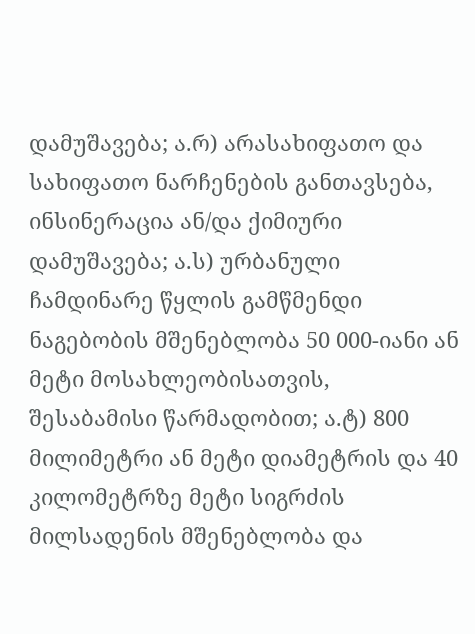დამუშავება; ა.რ) არასახიფათო და სახიფათო ნარჩენების განთავსება, ინსინერაცია ან/და ქიმიური დამუშავება; ა.ს) ურბანული ჩამდინარე წყლის გამწმენდი ნაგებობის მშენებლობა 50 000-იანი ან მეტი მოსახლეობისათვის, შესაბამისი წარმადობით; ა.ტ) 800 მილიმეტრი ან მეტი დიამეტრის და 40 კილომეტრზე მეტი სიგრძის მილსადენის მშენებლობა და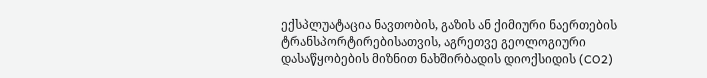ექსპლუატაცია ნავთობის, გაზის ან ქიმიური ნაერთების ტრანსპორტირებისათვის, აგრეთვე გეოლოგიური დასაწყობების მიზნით ნახშირბადის დიოქსიდის (CO2)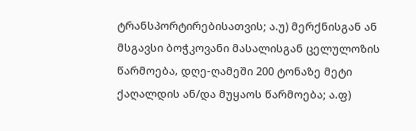ტრანსპორტირებისათვის; ა.უ) მერქნისგან ან მსგავსი ბოჭკოვანი მასალისგან ცელულოზის წარმოება, დღე-ღამეში 200 ტონაზე მეტი ქაღალდის ან/და მუყაოს წარმოება; ა.ფ)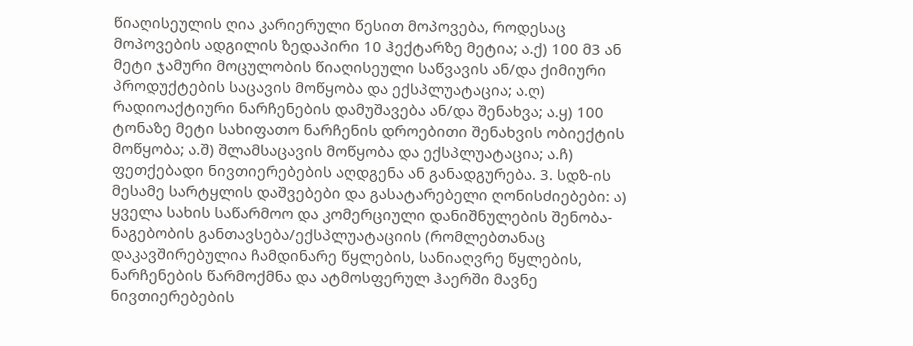წიაღისეულის ღია კარიერული წესით მოპოვება, როდესაც მოპოვების ადგილის ზედაპირი 10 ჰექტარზე მეტია; ა.ქ) 100 მ3 ან მეტი ჯამური მოცულობის წიაღისეული საწვავის ან/და ქიმიური პროდუქტების საცავის მოწყობა და ექსპლუატაცია; ა.ღ) რადიოაქტიური ნარჩენების დამუშავება ან/და შენახვა; ა.ყ) 100 ტონაზე მეტი სახიფათო ნარჩენის დროებითი შენახვის ობიექტის მოწყობა; ა.შ) შლამსაცავის მოწყობა და ექსპლუატაცია; ა.ჩ) ფეთქებადი ნივთიერებების აღდგენა ან განადგურება. 3. სდზ-ის მესამე სარტყლის დაშვებები და გასატარებელი ღონისძიებები: ა) ყველა სახის საწარმოო და კომერციული დანიშნულების შენობა-ნაგებობის განთავსება/ექსპლუატაციის (რომლებთანაც დაკავშირებულია ჩამდინარე წყლების, სანიაღვრე წყლების, ნარჩენების წარმოქმნა და ატმოსფერულ ჰაერში მავნე ნივთიერებების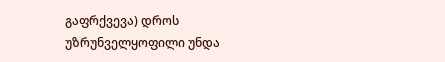გაფრქვევა) დროს უზრუნველყოფილი უნდა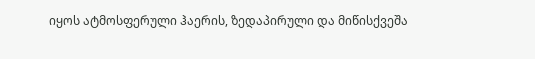იყოს ატმოსფერული ჰაერის, ზედაპირული და მიწისქვეშა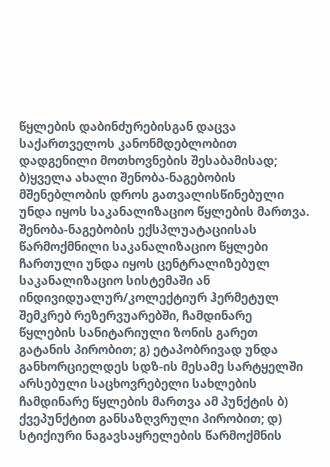წყლების დაბინძურებისგან დაცვა საქართველოს კანონმდებლობით დადგენილი მოთხოვნების შესაბამისად; ბ)ყველა ახალი შენობა-ნაგებობის მშენებლობის დროს გათვალისწინებული უნდა იყოს საკანალიზაციო წყლების მართვა. შენობა-ნაგებობის ექსპლუატაციისას წარმოქმნილი საკანალიზაციო წყლები ჩართული უნდა იყოს ცენტრალიზებულ საკანალიზაციო სისტემაში ან ინდივიდუალურ/კოლექტიურ ჰერმეტულ შემკრებ რეზერვუარებში, ჩამდინარე წყლების სანიტარიული ზონის გარეთ გატანის პირობით; გ) ეტაპობრივად უნდა განხორციელდეს სდზ-ის მესამე სარტყელში არსებული საცხოვრებელი სახლების ჩამდინარე წყლების მართვა ამ პუნქტის ბ) ქვეპუნქტით განსაზღვრული პირობით; დ) სტიქიური ნაგავსაყრელების წარმოქმნის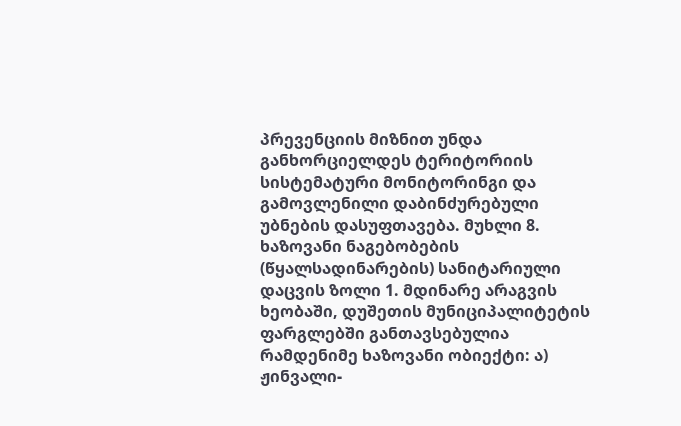პრევენციის მიზნით უნდა განხორციელდეს ტერიტორიის სისტემატური მონიტორინგი და გამოვლენილი დაბინძურებული უბნების დასუფთავება. მუხლი 8. ხაზოვანი ნაგებობების (წყალსადინარების) სანიტარიული დაცვის ზოლი 1. მდინარე არაგვის ხეობაში, დუშეთის მუნიციპალიტეტის ფარგლებში განთავსებულია რამდენიმე ხაზოვანი ობიექტი: ა) ჟინვალი-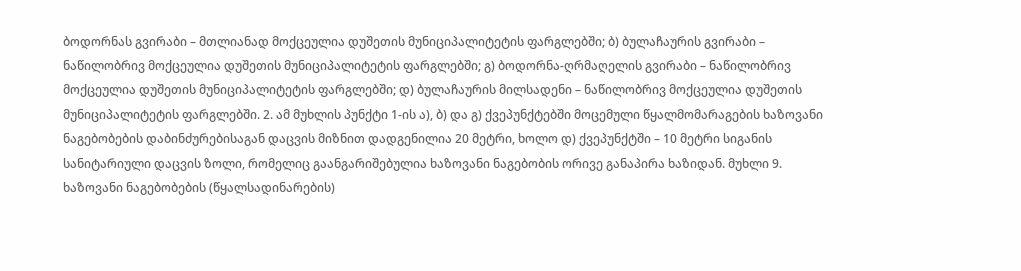ბოდორნას გვირაბი – მთლიანად მოქცეულია დუშეთის მუნიციპალიტეტის ფარგლებში; ბ) ბულაჩაურის გვირაბი – ნაწილობრივ მოქცეულია დუშეთის მუნიციპალიტეტის ფარგლებში; გ) ბოდორნა-ღრმაღელის გვირაბი – ნაწილობრივ მოქცეულია დუშეთის მუნიციპალიტეტის ფარგლებში; დ) ბულაჩაურის მილსადენი – ნაწილობრივ მოქცეულია დუშეთის მუნიციპალიტეტის ფარგლებში. 2. ამ მუხლის პუნქტი 1-ის ა), ბ) და გ) ქვეპუნქტებში მოცემული წყალმომარაგების ხაზოვანი ნაგებობების დაბინძურებისაგან დაცვის მიზნით დადგენილია 20 მეტრი, ხოლო დ) ქვეპუნქტში – 10 მეტრი სიგანის სანიტარიული დაცვის ზოლი, რომელიც გაანგარიშებულია ხაზოვანი ნაგებობის ორივე განაპირა ხაზიდან. მუხლი 9. ხაზოვანი ნაგებობების (წყალსადინარების)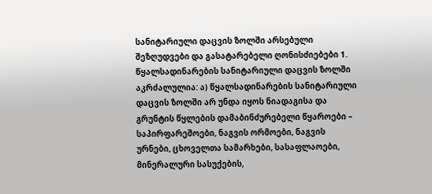სანიტარიული დაცვის ზოლში არსებული შეზღუდვები და გასატარებელი ღონისძიებები 1. წყალსადინარების სანიტარიული დაცვის ზოლში აკრძალულია: ა) წყალსადინარების სანიტარიული დაცვის ზოლში არ უნდა იყოს ნიადაგისა და გრუნტის წყლების დამაბინძურებელი წყაროები – საპირფარეშოები, ნაგვის ორმოები, ნაგვის ურნები, ცხოველთა სამარხები, სასაფლაოები, მინერალური სასუქების,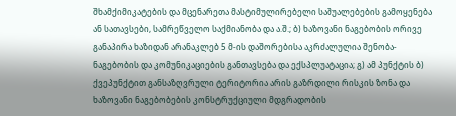შხამქიმიკატების და მცენარეთა მასტიმულირებელი საშუალებების გამოყენება ან სათავსები, სამრეწველო საქმიანობა და ა.შ.; ბ) ხაზოვანი ნაგებობის ორივე განაპირა ხაზიდან არანაკლებ 5 მ-ის დაშორებისა აკრძალულია შენობა-ნაგებობის და კომუნიკაციების განთავსება და ექსპლუატაცია; გ) ამ პუნქტის ბ) ქვეპუნქტით განსაზღვრული ტერიტორია არის გაზრდილი რისკის ზონა და ხაზოვანი ნაგებობების კონსტრუქციული მდგრადობის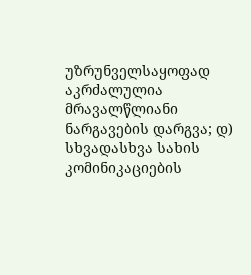უზრუნველსაყოფად აკრძალულია მრავალწლიანი ნარგავების დარგვა; დ) სხვადასხვა სახის კომინიკაციების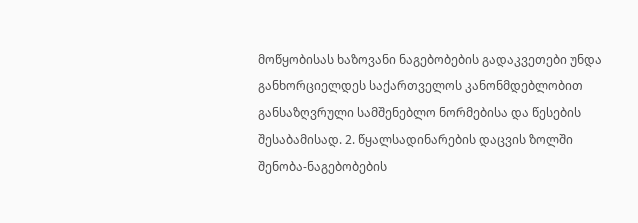მოწყობისას ხაზოვანი ნაგებობების გადაკვეთები უნდა განხორციელდეს საქართველოს კანონმდებლობით განსაზღვრული სამშენებლო ნორმებისა და წესების შესაბამისად. 2. წყალსადინარების დაცვის ზოლში შენობა-ნაგებობების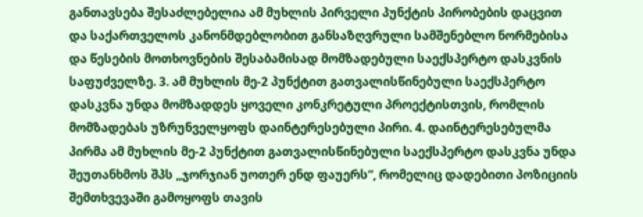განთავსება შესაძლებელია ამ მუხლის პირველი პუნქტის პირობების დაცვით და საქართველოს კანონმდებლობით განსაზღვრული სამშენებლო ნორმებისა და წესების მოთხოვნების შესაბამისად მომზადებული საექსპერტო დასკვნის საფუძველზე. 3. ამ მუხლის მე-2 პუნქტით გათვალისწინებული საექსპერტო დასკვნა უნდა მომზადდეს ყოველი კონკრეტული პროექტისთვის, რომლის მომზადებას უზრუნველყოფს დაინტერესებული პირი. 4. დაინტერესებულმა პირმა ამ მუხლის მე-2 პუნქტით გათვალისწინებული საექსპერტო დასკვნა უნდა შეუთანხმოს შპს ,,ჯორჯიან უოთერ ენდ ფაუერს“, რომელიც დადებითი პოზიციის შემთხვევაში გამოყოფს თავის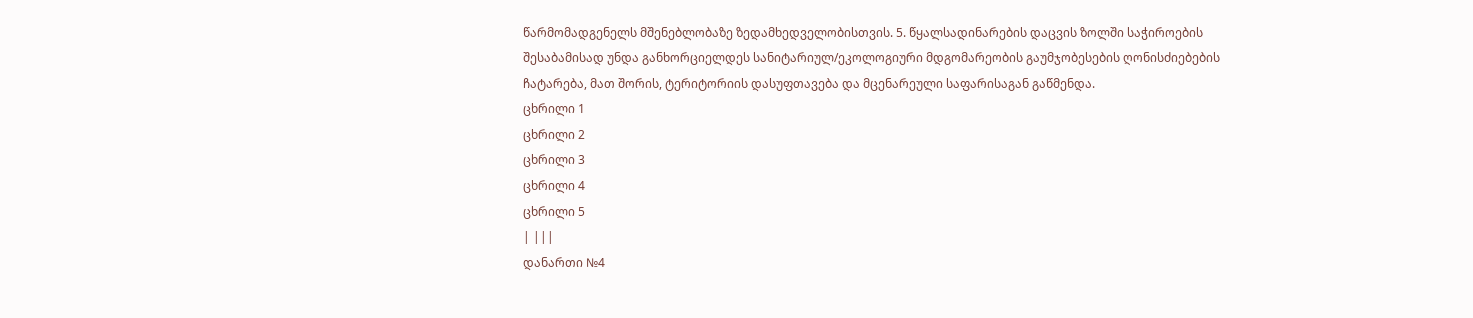წარმომადგენელს მშენებლობაზე ზედამხედველობისთვის. 5. წყალსადინარების დაცვის ზოლში საჭიროების შესაბამისად უნდა განხორციელდეს სანიტარიულ/ეკოლოგიური მდგომარეობის გაუმჯობესების ღონისძიებების ჩატარება, მათ შორის, ტერიტორიის დასუფთავება და მცენარეული საფარისაგან გაწმენდა.
ცხრილი 1
ცხრილი 2
ცხრილი 3
ცხრილი 4
ცხრილი 5
| |||
დანართი №4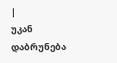|
უკან დაბრუნება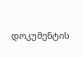დოკუმენტის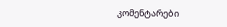კომენტარები